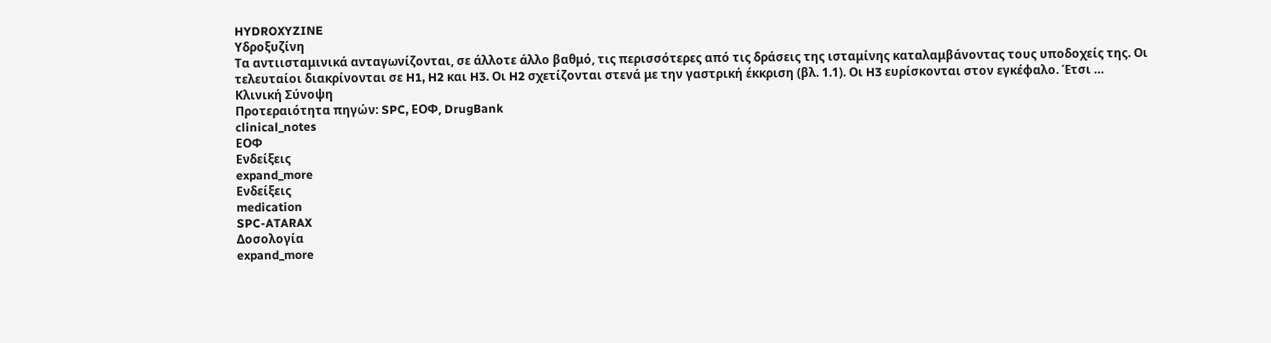HYDROXYZINE
Υδροξυζίνη
Tα αντιισταμινικά ανταγωνίζονται, σε άλλοτε άλλο βαθμό, τις περισσότερες από τις δράσεις της ισταμίνης καταλαμβάνοντας τους υποδοχείς της. Oι τελευταίοι διακρίνονται σε H1, H2 και H3. Oι H2 σχετίζονται στενά με την γαστρική έκκριση (βλ. 1.1). Oι H3 ευρίσκονται στον εγκέφαλο. Έτσι …
Κλινική Σύνοψη
Προτεραιότητα πηγών: SPC, ΕΟΦ, DrugBank
clinical_notes
ΕΟΦ
Ενδείξεις
expand_more
Ενδείξεις
medication
SPC-ATARAX
Δοσολογία
expand_more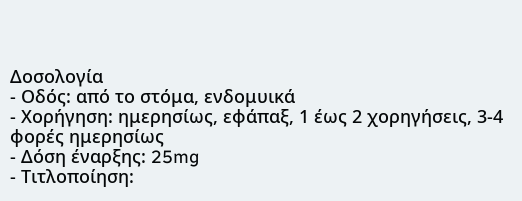Δοσολογία
- Οδός: από το στόμα, ενδομυικά
- Χορήγηση: ημερησίως, εφάπαξ, 1 έως 2 χορηγήσεις, 3-4 φορές ημερησίως
- Δόση έναρξης: 25mg
- Τιτλοποίηση: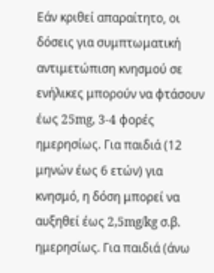Εάν κριθεί απαραίτητο, οι δόσεις για συμπτωματική αντιμετώπιση κνησμού σε ενήλικες μπορούν να φτάσουν έως 25mg, 3-4 φορές ημερησίως. Για παιδιά (12 μηνών έως 6 ετών) για κνησμό, η δόση μπορεί να αυξηθεί έως 2,5mg/kg σ.β. ημερησίως. Για παιδιά (άνω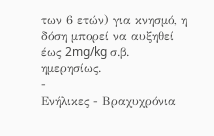των 6 ετών) για κνησμό, η δόση μπορεί να αυξηθεί έως 2mg/kg σ.β. ημερησίως.
-
Ενήλικες - Βραχυχρόνια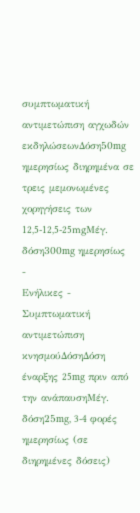συμπτωματική αντιμετώπιση αγχωδών εκδηλώσεωνΔόση50mg ημερησίως διηρημένα σε τρεις μεμονωμένες χορηγήσεις των 12,5-12,5-25mgΜέγ. δόση300mg ημερησίως
-
Ενήλικες - Συμπτωματική αντιμετώπιση κνησμούΔόσηΔόση έναρξης 25mg πριν από την ανάπαυσηΜέγ. δόση25mg, 3-4 φορές ημερησίως (σε διηρημένες δόσεις)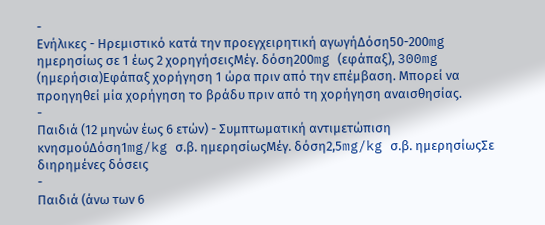-
Ενήλικες - Ηρεμιστικό κατά την προεγχειρητική αγωγήΔόση50-200mg ημερησίως σε 1 έως 2 χορηγήσειςΜέγ. δόση200mg (εφάπαξ), 300mg (ημερήσια)Εφάπαξ χορήγηση 1 ώρα πριν από την επέμβαση. Μπορεί να προηγηθεί μία χορήγηση το βράδυ πριν από τη χορήγηση αναισθησίας.
-
Παιδιά (12 μηνών έως 6 ετών) - Συμπτωματική αντιμετώπιση κνησμούΔόση1mg/kg σ.β. ημερησίωςΜέγ. δόση2,5mg/kg σ.β. ημερησίωςΣε διηρημένες δόσεις
-
Παιδιά (άνω των 6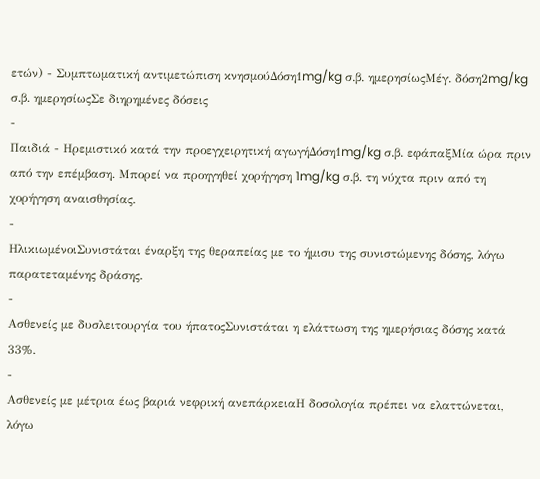ετών) - Συμπτωματική αντιμετώπιση κνησμούΔόση1mg/kg σ.β. ημερησίωςΜέγ. δόση2mg/kg σ.β. ημερησίωςΣε διηρημένες δόσεις
-
Παιδιά - Ηρεμιστικό κατά την προεγχειρητική αγωγήΔόση1mg/kg σ.β. εφάπαξΜία ώρα πριν από την επέμβαση. Μπορεί να προηγηθεί χορήγηση 1mg/kg σ.β. τη νύχτα πριν από τη χορήγηση αναισθησίας.
-
ΗλικιωμένοιΣυνιστάται έναρξη της θεραπείας με το ήμισυ της συνιστώμενης δόσης, λόγω παρατεταμένης δράσης.
-
Ασθενείς με δυσλειτουργία του ήπατοςΣυνιστάται η ελάττωση της ημερήσιας δόσης κατά 33%.
-
Ασθενείς με μέτρια έως βαριά νεφρική ανεπάρκειαΗ δοσολογία πρέπει να ελαττώνεται, λόγω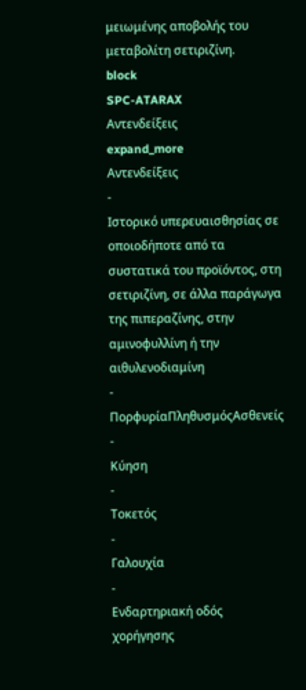μειωμένης αποβολής του μεταβολίτη σετιριζίνη.
block
SPC-ATARAX
Αντενδείξεις
expand_more
Αντενδείξεις
-
Ιστορικό υπερευαισθησίας σε οποιοδήποτε από τα συστατικά του προϊόντος, στη σετιριζίνη, σε άλλα παράγωγα της πιπεραζίνης, στην αμινοφυλλίνη ή την αιθυλενοδιαμίνη
-
ΠορφυρίαΠληθυσμόςΑσθενείς
-
Κύηση
-
Τοκετός
-
Γαλουχία
-
Ενδαρτηριακή οδός χορήγησης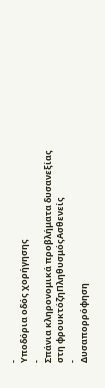-
Υποδόρια οδός χορήγησης
-
Σπάνια κληρονομικά προβλήματα δυσανεξίας στη φρουκτόζηΠληθυσμόςΑσθενείς
-
Δυσαπορρόφηση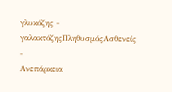γλυκόζης - γαλακτόζηςΠληθυσμόςΑσθενείς
-
Ανεπάρκεια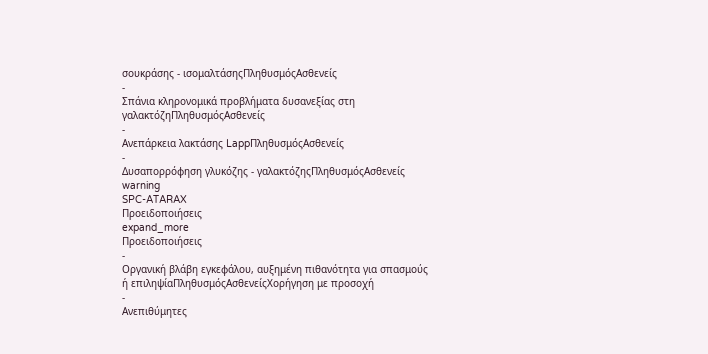σουκράσης - ισομαλτάσηςΠληθυσμόςΑσθενείς
-
Σπάνια κληρονομικά προβλήματα δυσανεξίας στη γαλακτόζηΠληθυσμόςΑσθενείς
-
Ανεπάρκεια λακτάσης LappΠληθυσμόςΑσθενείς
-
Δυσαπορρόφηση γλυκόζης - γαλακτόζηςΠληθυσμόςΑσθενείς
warning
SPC-ATARAX
Προειδοποιήσεις
expand_more
Προειδοποιήσεις
-
Οργανική βλάβη εγκεφάλου, αυξημένη πιθανότητα για σπασμούς ή επιληψίαΠληθυσμόςΑσθενείςΧορήγηση με προσοχή
-
Ανεπιθύμητες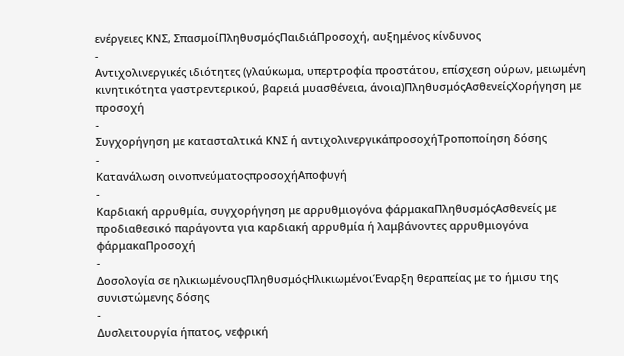ενέργειες ΚΝΣ, ΣπασμοίΠληθυσμόςΠαιδιάΠροσοχή, αυξημένος κίνδυνος
-
Αντιχολινεργικές ιδιότητες (γλαύκωμα, υπερτροφία προστάτου, επίσχεση ούρων, μειωμένη κινητικότητα γαστρεντερικού, βαρειά μυασθένεια, άνοια)ΠληθυσμόςΑσθενείςΧορήγηση με προσοχή
-
Συγχορήγηση με κατασταλτικά ΚΝΣ ή αντιχολινεργικάπροσοχήΤροποποίηση δόσης
-
Κατανάλωση οινοπνεύματοςπροσοχήΑποφυγή
-
Καρδιακή αρρυθμία, συγχορήγηση με αρρυθμιογόνα φάρμακαΠληθυσμόςΑσθενείς με προδιαθεσικό παράγοντα για καρδιακή αρρυθμία ή λαμβάνοντες αρρυθμιογόνα φάρμακαΠροσοχή
-
Δοσολογία σε ηλικιωμένουςΠληθυσμόςΗλικιωμένοιΈναρξη θεραπείας με το ήμισυ της συνιστώμενης δόσης
-
Δυσλειτουργία ήπατος, νεφρική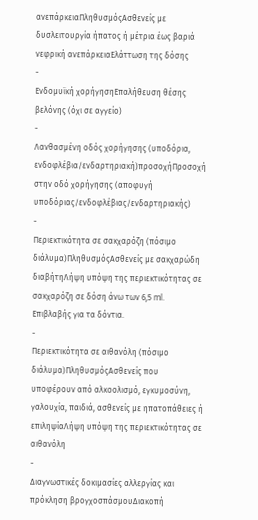ανεπάρκειαΠληθυσμόςΑσθενείς με δυσλειτουργία ήπατος ή μέτρια έως βαριά νεφρική ανεπάρκειαΕλάττωση της δόσης
-
Ενδομυϊκή χορήγησηΕπαλήθευση θέσης βελόνης (όχι σε αγγείο)
-
Λανθασμένη οδός χορήγησης (υποδόρια, ενδοφλέβια/ενδαρτηριακή)προσοχήΠροσοχή στην οδό χορήγησης (αποφυγή υποδόριας/ενδοφλέβιας/ενδαρτηριακής)
-
Περιεκτικότητα σε σακχαρόζη (πόσιμο διάλυμα)ΠληθυσμόςΑσθενείς με σακχαρώδη διαβήτηΛήψη υπόψη της περιεκτικότητας σε σακχαρόζη σε δόση άνω των 6,5 ml. Επιβλαβής για τα δόντια.
-
Περιεκτικότητα σε αιθανόλη (πόσιμο διάλυμα)ΠληθυσμόςΑσθενείς που υποφέρουν από αλκοολισμό, εγκυμοσύνη, γαλουχία, παιδιά, ασθενείς με ηπατοπάθειες ή επιληψίαΛήψη υπόψη της περιεκτικότητας σε αιθανόλη
-
Διαγνωστικές δοκιμασίες αλλεργίας και πρόκληση βρογχοσπάσμουΔιακοπή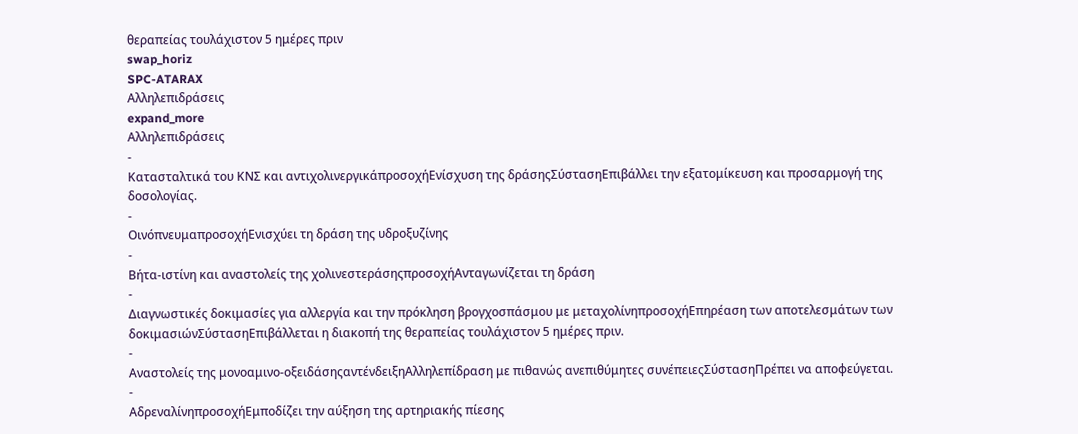θεραπείας τουλάχιστον 5 ημέρες πριν
swap_horiz
SPC-ATARAX
Αλληλεπιδράσεις
expand_more
Αλληλεπιδράσεις
-
Κατασταλτικά του ΚΝΣ και αντιχολινεργικάπροσοχήΕνίσχυση της δράσηςΣύστασηΕπιβάλλει την εξατομίκευση και προσαρμογή της δοσολογίας.
-
ΟινόπνευμαπροσοχήΕνισχύει τη δράση της υδροξυζίνης
-
Βήτα-ιστίνη και αναστολείς της χολινεστεράσηςπροσοχήΑνταγωνίζεται τη δράση
-
Διαγνωστικές δοκιμασίες για αλλεργία και την πρόκληση βρογχοσπάσμου με μεταχολίνηπροσοχήΕπηρέαση των αποτελεσμάτων των δοκιμασιώνΣύστασηΕπιβάλλεται η διακοπή της θεραπείας τουλάχιστον 5 ημέρες πριν.
-
Αναστολείς της μονοαμινο-οξειδάσηςαντένδειξηΑλληλεπίδραση με πιθανώς ανεπιθύμητες συνέπειεςΣύστασηΠρέπει να αποφεύγεται.
-
ΑδρεναλίνηπροσοχήΕμποδίζει την αύξηση της αρτηριακής πίεσης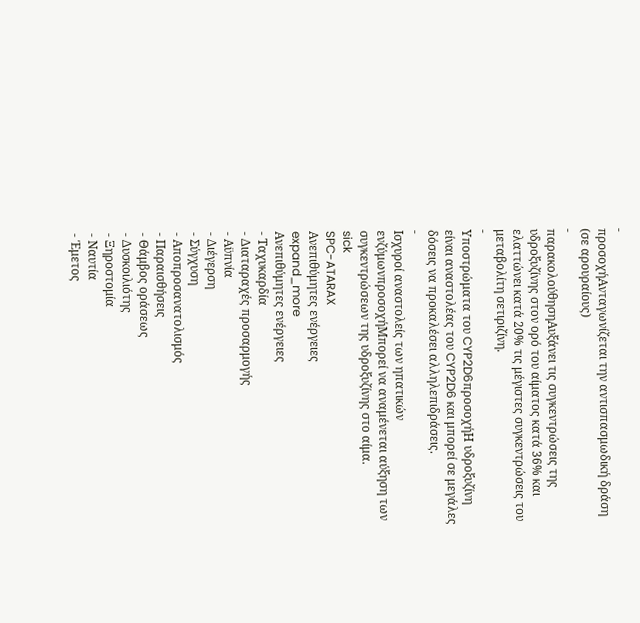-
προσοχήΑνταγωνίζεται την αντισπασμωδική δράση (σε αρουραίους)
-
παρακολούθησηΑυξάνει τις συγκεντρώσεις της υδροξυζίνης στον ορό του αίματος κατά 36% και ελαττώνει κατά 20% τις μέγιστες συγκεντρώσεις του μεταβολίτη σετιριζίνη.
-
Υποστρώματα του CYP2D6προσοχήΗ υδροξυζίνη είναι αναστολέας του CYP2D6 και μπορεί σε μεγάλες δόσεις να προκαλέσει αλληλεπιδράσεις.
-
Ισχυροί αναστολείς των ηπατικών ενζύμωνπροσοχήΜπορεί να αναμένεται αύξηση των συγκεντρώσεων της υδροξυζίνης στο αίμα.
sick
SPC-ATARAX
Ανεπιθύμητες ενέργειες
expand_more
Ανεπιθύμητες ενέργειες
- Ταχυκαρδία
- Διαταραχές προσαρμογής
- Αϋπνία
- Διέγερση
- Σύγχυση
- Αποπροσανατολισμός
- Παραισθήσεις
- Θάμβος οράσεως
- Δυσκοιλιότης
- Ξηροστομία
- Ναυτία
- Έμετος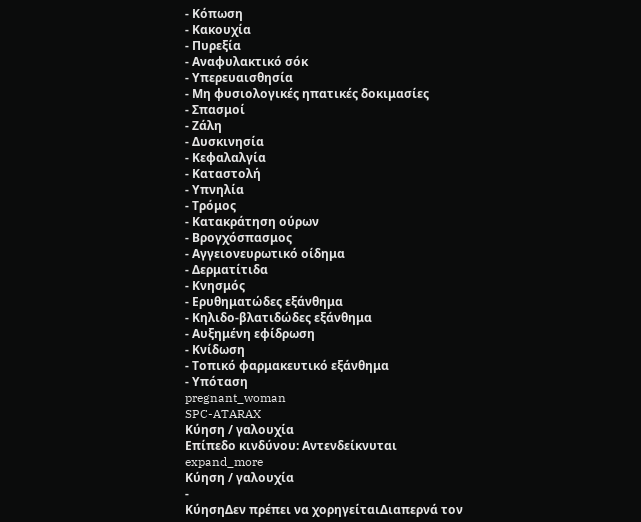- Κόπωση
- Κακουχία
- Πυρεξία
- Αναφυλακτικό σόκ
- Υπερευαισθησία
- Μη φυσιολογικές ηπατικές δοκιμασίες
- Σπασμοί
- Ζάλη
- Δυσκινησία
- Κεφαλαλγία
- Καταστολή
- Υπνηλία
- Τρόμος
- Κατακράτηση ούρων
- Βρογχόσπασμος
- Αγγειονευρωτικό οίδημα
- Δερματίτιδα
- Κνησμός
- Ερυθηματώδες εξάνθημα
- Κηλιδο-βλατιδώδες εξάνθημα
- Αυξημένη εφίδρωση
- Κνίδωση
- Τοπικό φαρμακευτικό εξάνθημα
- Υπόταση
pregnant_woman
SPC-ATARAX
Κύηση / γαλουχία
Επίπεδο κινδύνου: Αντενδείκνυται
expand_more
Κύηση / γαλουχία
-
ΚύησηΔεν πρέπει να χορηγείταιΔιαπερνά τον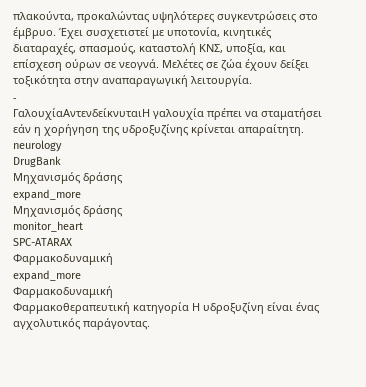πλακούντα, προκαλώντας υψηλότερες συγκεντρώσεις στο έμβρυο. Έχει συσχετιστεί με υποτονία, κινητικές διαταραχές, σπασμούς, καταστολή ΚΝΣ, υποξία, και επίσχεση ούρων σε νεογνά. Μελέτες σε ζώα έχουν δείξει τοξικότητα στην αναπαραγωγική λειτουργία.
-
ΓαλουχίαΑντενδείκνυταιΗ γαλουχία πρέπει να σταματήσει εάν η χορήγηση της υδροξυζίνης κρίνεται απαραίτητη.
neurology
DrugBank
Μηχανισμός δράσης
expand_more
Μηχανισμός δράσης
monitor_heart
SPC-ATARAX
Φαρμακοδυναμική
expand_more
Φαρμακοδυναμική
Φαρμακοθεραπευτική κατηγορία Η υδροξυζίνη είναι ένας αγχολυτικός παράγοντας.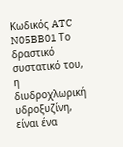Κωδικός ATC N05BB01 Το δραστικό συστατικό του, η διυδροχλωρική υδροξυζίνη, είναι ένα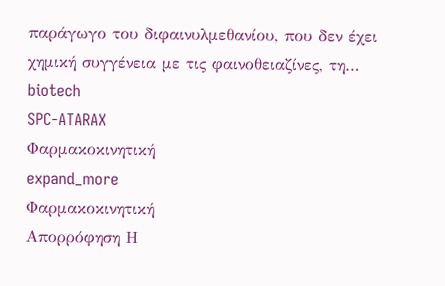παράγωγο του διφαινυλμεθανίου, που δεν έχει χημική συγγένεια με τις φαινοθειαζίνες, τη…
biotech
SPC-ATARAX
Φαρμακοκινητική
expand_more
Φαρμακοκινητική
Απορρόφηση Η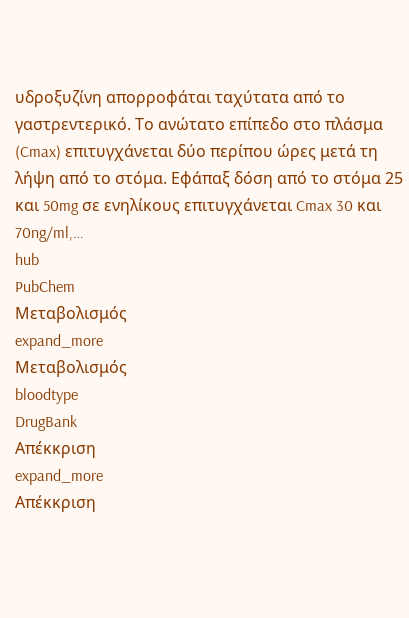υδροξυζίνη απορροφάται ταχύτατα από το γαστρεντερικό. Το ανώτατο επίπεδο στο πλάσμα (Cmax) επιτυγχάνεται δύο περίπου ώρες μετά τη λήψη από το στόμα. Εφάπαξ δόση από το στόμα 25 και 50mg σε ενηλίκους επιτυγχάνεται Cmax 30 και 70ng/ml,…
hub
PubChem
Μεταβολισμός
expand_more
Μεταβολισμός
bloodtype
DrugBank
Απέκκριση
expand_more
Απέκκριση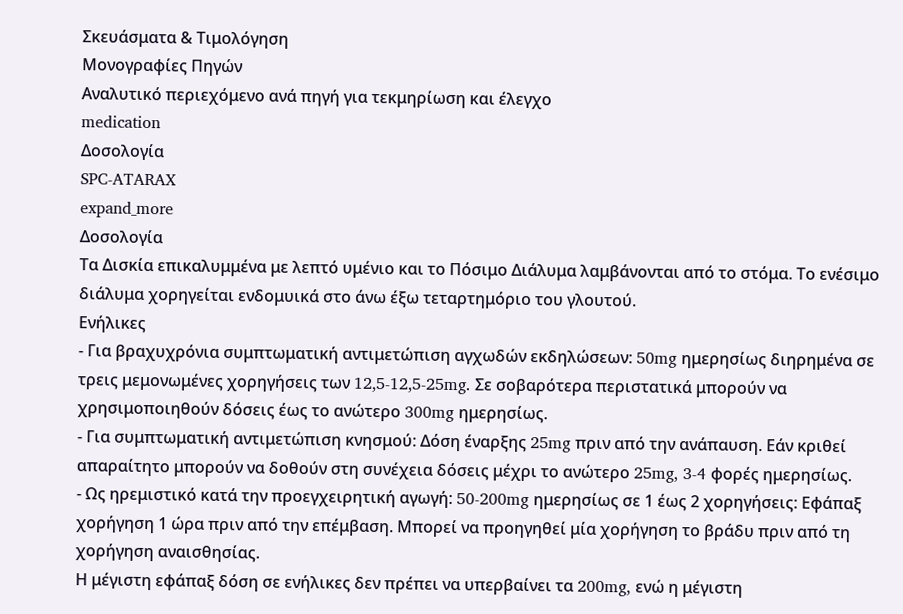Σκευάσματα & Τιμολόγηση
Μονογραφίες Πηγών
Αναλυτικό περιεχόμενο ανά πηγή για τεκμηρίωση και έλεγχο
medication
Δοσολογία
SPC-ATARAX
expand_more
Δοσολογία
Τα Δισκία επικαλυμμένα με λεπτό υμένιο και το Πόσιμο Διάλυμα λαμβάνονται από το στόμα. Το ενέσιμο διάλυμα χορηγείται ενδομυικά στο άνω έξω τεταρτημόριο του γλουτού.
Ενήλικες
- Για βραχυχρόνια συμπτωματική αντιμετώπιση αγχωδών εκδηλώσεων: 50mg ημερησίως διηρημένα σε τρεις μεμονωμένες χορηγήσεις των 12,5-12,5-25mg. Σε σοβαρότερα περιστατικά μπορούν να χρησιμοποιηθούν δόσεις έως το ανώτερο 300mg ημερησίως.
- Για συμπτωματική αντιμετώπιση κνησμού: Δόση έναρξης 25mg πριν από την ανάπαυση. Εάν κριθεί απαραίτητο μπορούν να δοθούν στη συνέχεια δόσεις μέχρι το ανώτερο 25mg, 3-4 φορές ημερησίως.
- Ως ηρεμιστικό κατά την προεγχειρητική αγωγή: 50-200mg ημερησίως σε 1 έως 2 χορηγήσεις: Εφάπαξ χορήγηση 1 ώρα πριν από την επέμβαση. Μπορεί να προηγηθεί μία χορήγηση το βράδυ πριν από τη χορήγηση αναισθησίας.
Η μέγιστη εφάπαξ δόση σε ενήλικες δεν πρέπει να υπερβαίνει τα 200mg, ενώ η μέγιστη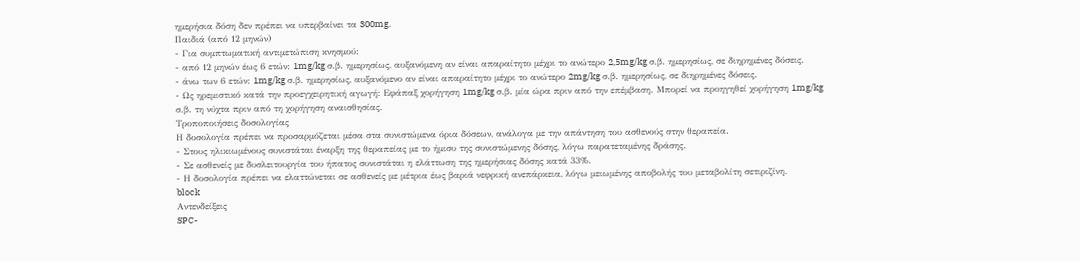ημερήσια δόση δεν πρέπει να υπερβαίνει τα 300mg.
Παιδιά (από 12 μηνών)
- Για συμπτωματική αντιμετώπιση κνησμού:
- από 12 μηνών έως 6 ετών: 1mg/kg σ.β. ημερησίως, αυξανόμενη αν είναι απαραίτητο μέχρι το ανώτερο 2,5mg/kg σ.β. ημερησίως, σε διηρημένες δόσεις.
- άνω των 6 ετών: 1mg/kg σ.β. ημερησίως, αυξανόμενο αν είναι απαραίτητο μέχρι το ανώτερο 2mg/kg σ.β. ημερησίως, σε διηρημένες δόσεις.
- Ως ηρεμιστικό κατά την προεγχειρητική αγωγή: Εφάπαξ χορήγηση 1mg/kg σ.β. μία ώρα πριν από την επέμβαση. Μπορεί να προηγηθεί χορήγηση 1mg/kg σ.β. τη νύχτα πριν από τη χορήγηση αναισθησίας.
Τροποποιήσεις δοσολογίας
Η δοσολογία πρέπει να προσαρμόζεται μέσα στα συνιστώμενα όρια δόσεων, ανάλογα με την απάντηση του ασθενούς στην θεραπεία.
- Στους ηλικιωμένους συνιστάται έναρξη της θεραπείας με το ήμισυ της συνιστώμενης δόσης, λόγω παρατεταμένης δράσης.
- Σε ασθενείς με δυσλειτουργία του ήπατος συνιστάται η ελάττωση της ημερήσιας δόσης κατά 33%.
- Η δοσολογία πρέπει να ελαττώνεται σε ασθενείς με μέτρια έως βαριά νεφρική ανεπάρκεια, λόγω μειωμένης αποβολής του μεταβολίτη σετιριζίνη.
block
Αντενδείξεις
SPC-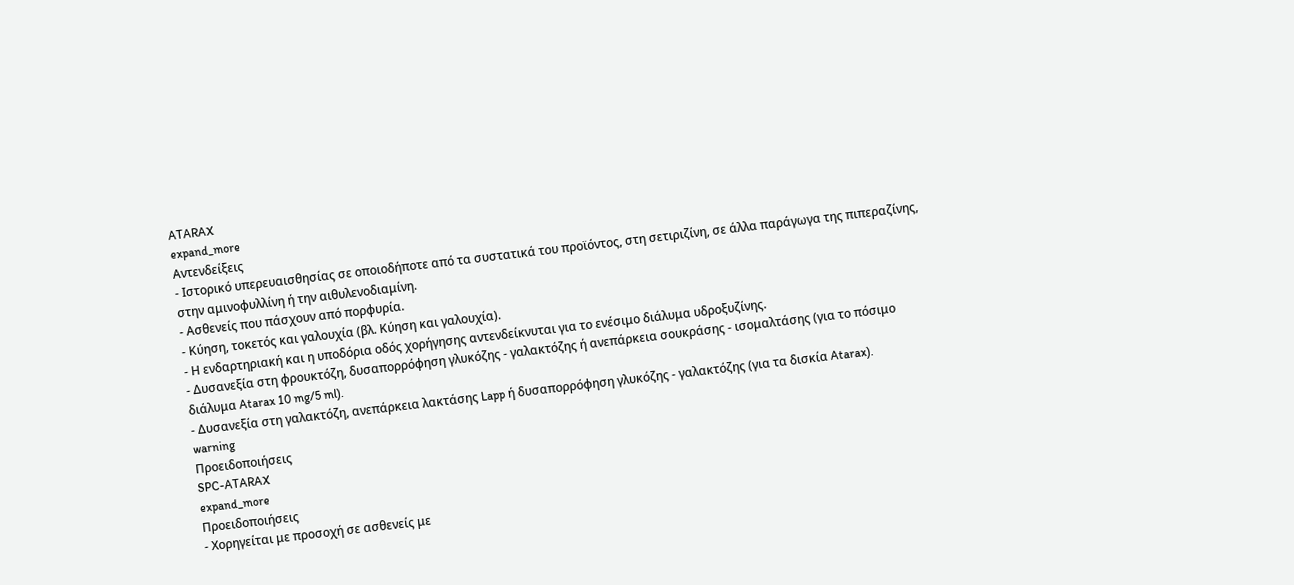ATARAX
expand_more
Αντενδείξεις
- Ιστορικό υπερευαισθησίας σε οποιοδήποτε από τα συστατικά του προϊόντος, στη σετιριζίνη, σε άλλα παράγωγα της πιπεραζίνης, στην αμινοφυλλίνη ή την αιθυλενοδιαμίνη.
- Ασθενείς που πάσχουν από πορφυρία.
- Κύηση, τοκετός και γαλουχία (βλ. Κύηση και γαλουχία).
- Η ενδαρτηριακή και η υποδόρια οδός χορήγησης αντενδείκνυται για το ενέσιμο διάλυμα υδροξυζίνης.
- Δυσανεξία στη φρουκτόζη, δυσαπορρόφηση γλυκόζης - γαλακτόζης ή ανεπάρκεια σουκράσης - ισομαλτάσης (για το πόσιμο διάλυμα Atarax 10 mg/5 ml).
- Δυσανεξία στη γαλακτόζη, ανεπάρκεια λακτάσης Lapp ή δυσαπορρόφηση γλυκόζης - γαλακτόζης (για τα δισκία Atarax).
warning
Προειδοποιήσεις
SPC-ATARAX
expand_more
Προειδοποιήσεις
- Χορηγείται με προσοχή σε ασθενείς με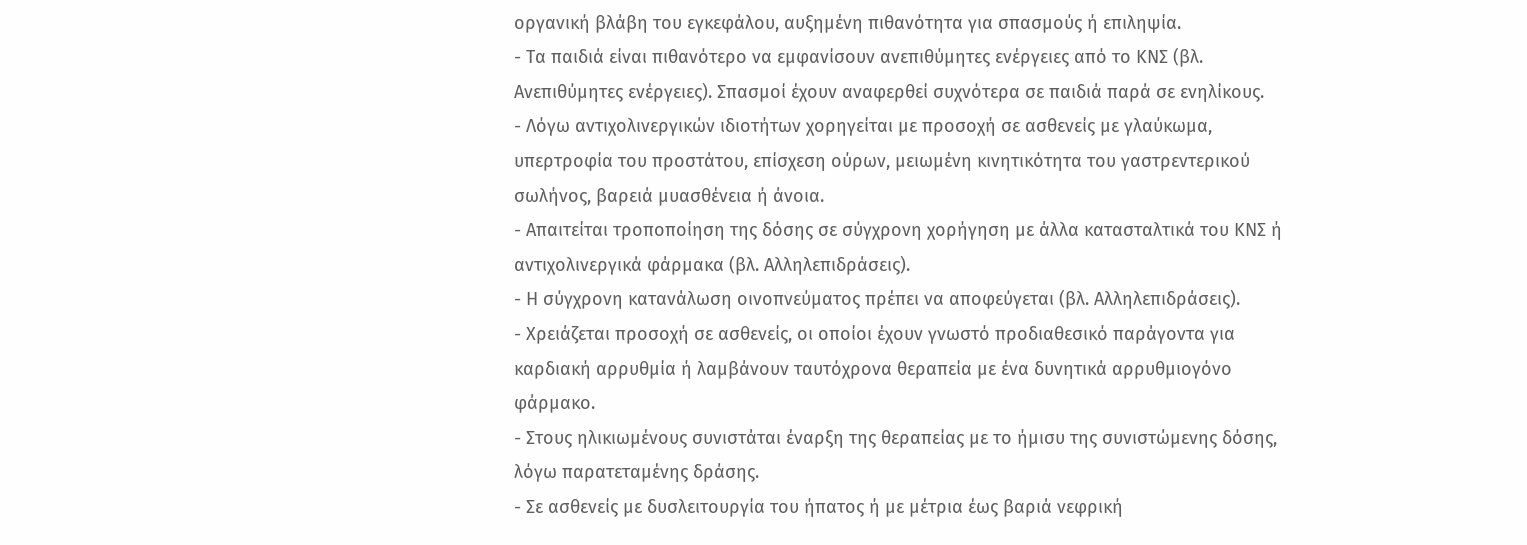οργανική βλάβη του εγκεφάλου, αυξημένη πιθανότητα για σπασμούς ή επιληψία.
- Τα παιδιά είναι πιθανότερο να εμφανίσουν ανεπιθύμητες ενέργειες από το ΚΝΣ (βλ. Ανεπιθύμητες ενέργειες). Σπασμοί έχουν αναφερθεί συχνότερα σε παιδιά παρά σε ενηλίκους.
- Λόγω αντιχολινεργικών ιδιοτήτων χορηγείται με προσοχή σε ασθενείς με γλαύκωμα, υπερτροφία του προστάτου, επίσχεση ούρων, μειωμένη κινητικότητα του γαστρεντερικού σωλήνος, βαρειά μυασθένεια ή άνοια.
- Απαιτείται τροποποίηση της δόσης σε σύγχρονη χορήγηση με άλλα κατασταλτικά του ΚΝΣ ή αντιχολινεργικά φάρμακα (βλ. Αλληλεπιδράσεις).
- Η σύγχρονη κατανάλωση οινοπνεύματος πρέπει να αποφεύγεται (βλ. Αλληλεπιδράσεις).
- Χρειάζεται προσοχή σε ασθενείς, οι οποίοι έχουν γνωστό προδιαθεσικό παράγοντα για καρδιακή αρρυθμία ή λαμβάνουν ταυτόχρονα θεραπεία με ένα δυνητικά αρρυθμιογόνο φάρμακο.
- Στους ηλικιωμένους συνιστάται έναρξη της θεραπείας με το ήμισυ της συνιστώμενης δόσης, λόγω παρατεταμένης δράσης.
- Σε ασθενείς με δυσλειτουργία του ήπατος ή με μέτρια έως βαριά νεφρική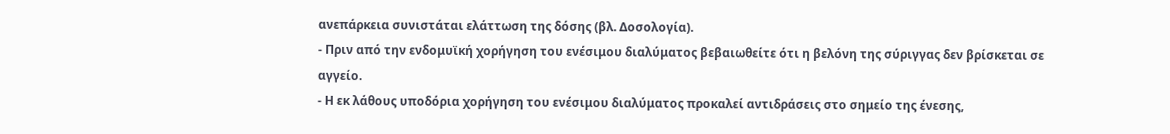ανεπάρκεια συνιστάται ελάττωση της δόσης (βλ. Δοσολογία).
- Πριν από την ενδομυϊκή χορήγηση του ενέσιμου διαλύματος βεβαιωθείτε ότι η βελόνη της σύριγγας δεν βρίσκεται σε αγγείο.
- Η εκ λάθους υποδόρια χορήγηση του ενέσιμου διαλύματος προκαλεί αντιδράσεις στο σημείο της ένεσης,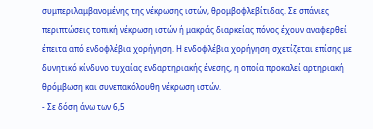συμπεριλαμβανομένης της νέκρωσης ιστών, θρομβοφλεβίτιδας. Σε σπάνιες περιπτώσεις τοπική νέκρωση ιστών ή μακράς διαρκείας πόνος έχουν αναφερθεί έπειτα από ενδοφλέβια χορήγηση. Η ενδοφλέβια χορήγηση σχετίζεται επίσης με δυνητικό κίνδυνο τυχαίας ενδαρτηριακής ένεσης, η οποία προκαλεί αρτηριακή θρόμβωση και συνεπακόλουθη νέκρωση ιστών.
- Σε δόση άνω των 6,5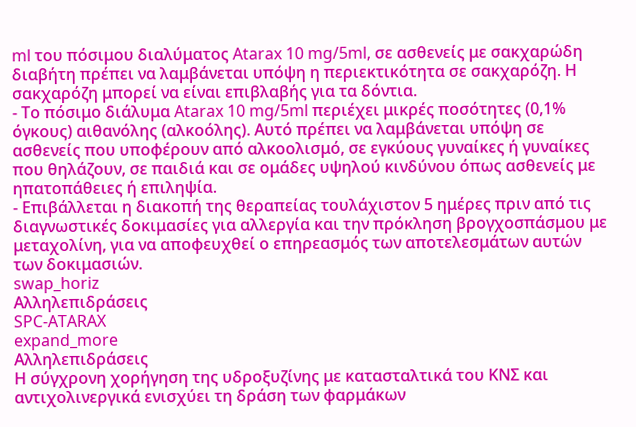ml του πόσιμου διαλύματος Atarax 10 mg/5ml, σε ασθενείς με σακχαρώδη διαβήτη πρέπει να λαμβάνεται υπόψη η περιεκτικότητα σε σακχαρόζη. Η σακχαρόζη μπορεί να είναι επιβλαβής για τα δόντια.
- Το πόσιμο διάλυμα Atarax 10 mg/5ml περιέχει μικρές ποσότητες (0,1% όγκους) αιθανόλης (αλκοόλης). Αυτό πρέπει να λαμβάνεται υπόψη σε ασθενείς που υποφέρουν από αλκοολισμό, σε εγκύους γυναίκες ή γυναίκες που θηλάζουν, σε παιδιά και σε ομάδες υψηλού κινδύνου όπως ασθενείς με ηπατοπάθειες ή επιληψία.
- Επιβάλλεται η διακοπή της θεραπείας τουλάχιστον 5 ημέρες πριν από τις διαγνωστικές δοκιμασίες για αλλεργία και την πρόκληση βρογχοσπάσμου με μεταχολίνη, για να αποφευχθεί ο επηρεασμός των αποτελεσμάτων αυτών των δοκιμασιών.
swap_horiz
Αλληλεπιδράσεις
SPC-ATARAX
expand_more
Αλληλεπιδράσεις
Η σύγχρονη χορήγηση της υδροξυζίνης με κατασταλτικά του ΚΝΣ και αντιχολινεργικά ενισχύει τη δράση των φαρμάκων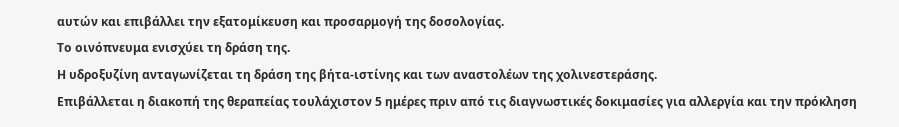αυτών και επιβάλλει την εξατομίκευση και προσαρμογή της δοσολογίας.
Το οινόπνευμα ενισχύει τη δράση της.
Η υδροξυζίνη ανταγωνίζεται τη δράση της βήτα-ιστίνης και των αναστολέων της χολινεστεράσης.
Επιβάλλεται η διακοπή της θεραπείας τουλάχιστον 5 ημέρες πριν από τις διαγνωστικές δοκιμασίες για αλλεργία και την πρόκληση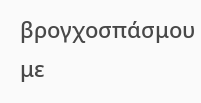βρογχοσπάσμου με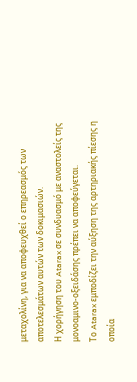μεταχολίνη, για να αποφευχθεί ο επηρεασμός των αποτελεσμάτων αυτών των δοκιμασιών.
Η χορήγηση του Atarax σε συνδυασμό με αναστολείς της μονοαμινο-οξειδάσης πρέπει να αποφεύγεται.
Το Atarax εμποδίζει την αύξηση της αρτηριακής πίεσης η οποία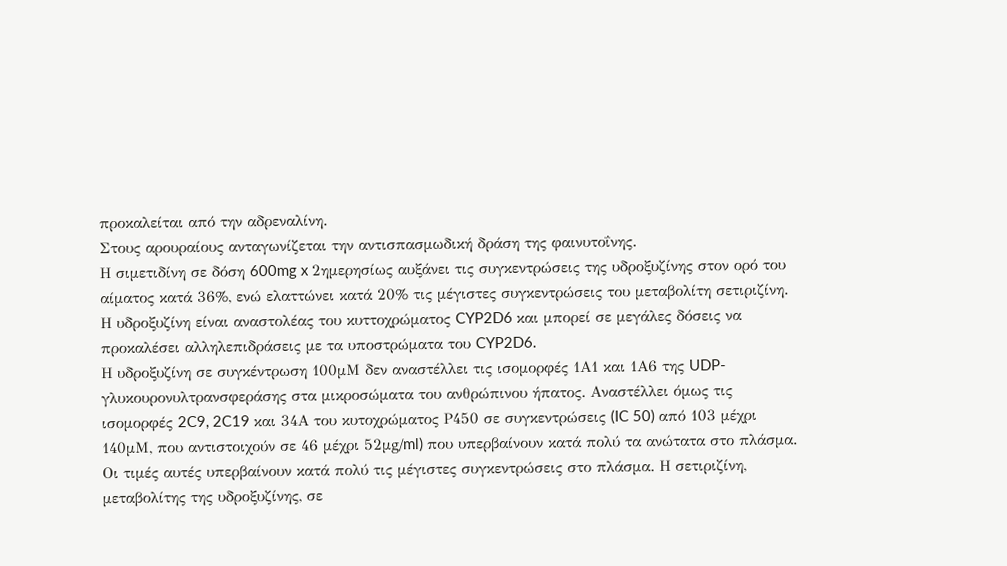προκαλείται από την αδρεναλίνη.
Στους αρουραίους ανταγωνίζεται την αντισπασμωδική δράση της φαινυτοΐνης.
Η σιμετιδίνη σε δόση 600mg x 2ημερησίως αυξάνει τις συγκεντρώσεις της υδροξυζίνης στον ορό του αίματος κατά 36%, ενώ ελαττώνει κατά 20% τις μέγιστες συγκεντρώσεις του μεταβολίτη σετιριζίνη.
Η υδροξυζίνη είναι αναστολέας του κυττοχρώματος CYP2D6 και μπορεί σε μεγάλες δόσεις να προκαλέσει αλληλεπιδράσεις με τα υποστρώματα του CYP2D6.
Η υδροξυζίνη σε συγκέντρωση 100μΜ δεν αναστέλλει τις ισομορφές 1Α1 και 1Α6 της UDP-γλυκουρονυλτρανσφεράσης στα μικροσώματα του ανθρώπινου ήπατος. Αναστέλλει όμως τις ισομορφές 2C9, 2C19 και 34Α του κυτοχρώματος Ρ450 σε συγκεντρώσεις (IC 50) από 103 μέχρι 140μM, που αντιστοιχούν σε 46 μέχρι 52μg/ml) που υπερβαίνουν κατά πολύ τα ανώτατα στο πλάσμα. Οι τιμές αυτές υπερβαίνουν κατά πολύ τις μέγιστες συγκεντρώσεις στο πλάσμα. Η σετιριζίνη, μεταβολίτης της υδροξυζίνης, σε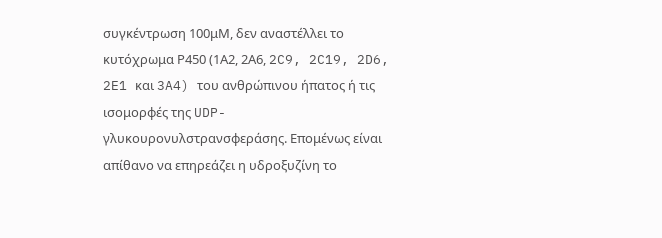συγκέντρωση 100μΜ, δεν αναστέλλει το κυτόχρωμα Ρ450 (1Α2, 2Α6, 2C9, 2C19, 2D6, 2E1 και 3A4) του ανθρώπινου ήπατος ή τις ισομορφές της UDP-γλυκουρονυλστρανσφεράσης. Επομένως είναι απίθανο να επηρεάζει η υδροξυζίνη το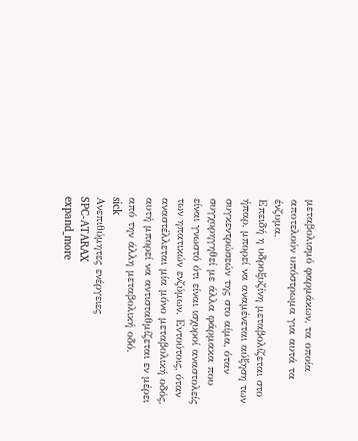μεταβολισμό φαρμάκων, τα οποία αποτελούν υπόστρωμα για αυτά τα ένζυμα.
Επειδή η υδροξυζίνη μεταβολίζεται στο ήπαρ, μπορεί να αναμένεται αύξηση των συγκεντρώσεών της στο αίμα, όταν συγχορηγηθεί με άλλα φάρμακα που είναι γνωστό ότι είναι ισχυροί αναστολείς των ηπατικών ενζύμων. Εντούτοις, όταν αναστέλλεται μία μόνο μεταβολική οδός, αυτή μπορεί να αντισταθμίζεται εν μέρει από την άλλη μεταβολική οδό.
sick
Ανεπιθύμητες ενέργειες
SPC-ATARAX
expand_more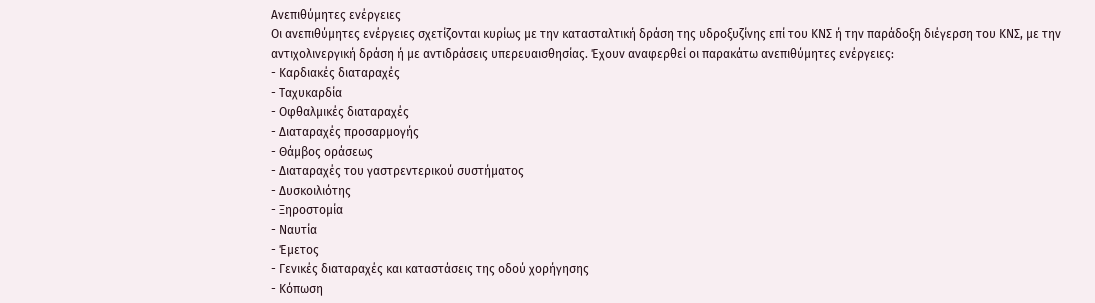Ανεπιθύμητες ενέργειες
Οι ανεπιθύμητες ενέργειες σχετίζονται κυρίως με την κατασταλτική δράση της υδροξυζίνης επί του ΚΝΣ ή την παράδοξη διέγερση του ΚΝΣ, με την αντιχολινεργική δράση ή με αντιδράσεις υπερευαισθησίας. Έχουν αναφερθεί οι παρακάτω ανεπιθύμητες ενέργειες:
- Καρδιακές διαταραχές
- Ταχυκαρδία
- Οφθαλμικές διαταραχές
- Διαταραχές προσαρμογής
- Θάμβος οράσεως
- Διαταραχές του γαστρεντερικού συστήματος
- Δυσκοιλιότης
- Ξηροστομία
- Ναυτία
- Έμετος
- Γενικές διαταραχές και καταστάσεις της οδού χορήγησης
- Κόπωση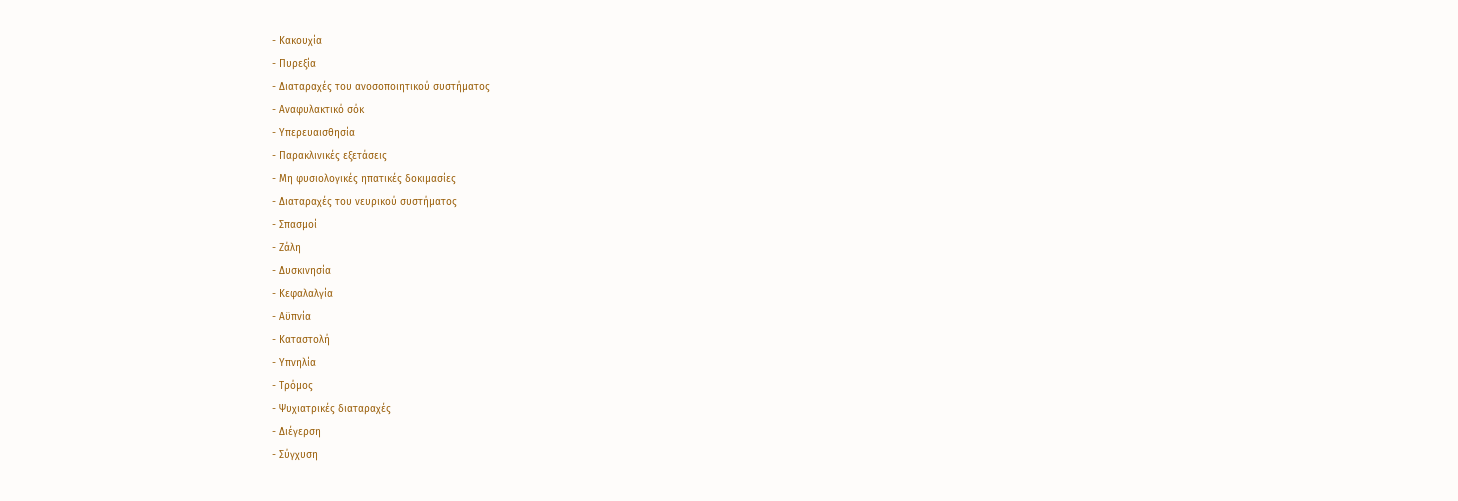- Κακουχία
- Πυρεξία
- Διαταραχές του ανοσοποιητικού συστήματος
- Αναφυλακτικό σόκ
- Υπερευαισθησία
- Παρακλινικές εξετάσεις
- Μη φυσιολογικές ηπατικές δοκιμασίες
- Διαταραχές του νευρικού συστήματος
- Σπασμοί
- Ζάλη
- Δυσκινησία
- Κεφαλαλγία
- Αϋπνία
- Καταστολή
- Υπνηλία
- Τρόμος
- Ψυχιατρικές διαταραχές
- Διέγερση
- Σύγχυση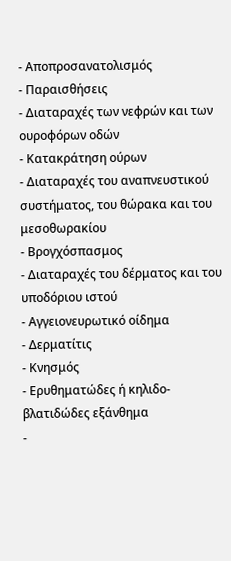- Αποπροσανατολισμός
- Παραισθήσεις
- Διαταραχές των νεφρών και των ουροφόρων οδών
- Κατακράτηση ούρων
- Διαταραχές του αναπνευστικού συστήματος, του θώρακα και του μεσοθωρακίου
- Βρογχόσπασμος
- Διαταραχές του δέρματος και του υποδόριου ιστού
- Αγγειονευρωτικό οίδημα
- Δερματίτις
- Κνησμός
- Ερυθηματώδες ή κηλιδο-βλατιδώδες εξάνθημα
-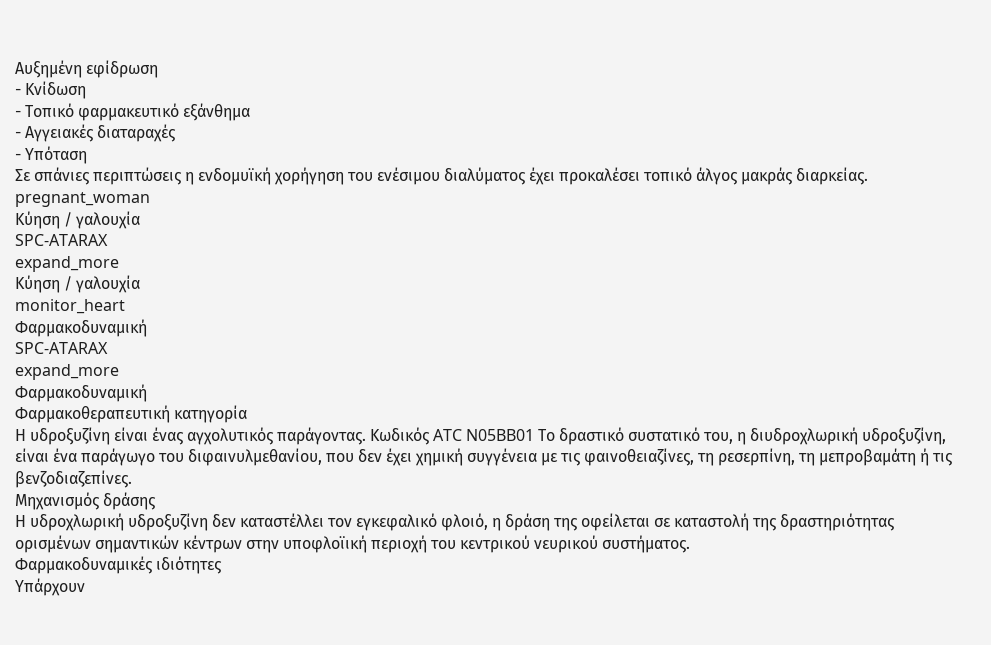Αυξημένη εφίδρωση
- Κνίδωση
- Τοπικό φαρμακευτικό εξάνθημα
- Αγγειακές διαταραχές
- Υπόταση
Σε σπάνιες περιπτώσεις η ενδομυϊκή χορήγηση του ενέσιμου διαλύματος έχει προκαλέσει τοπικό άλγος μακράς διαρκείας.
pregnant_woman
Κύηση / γαλουχία
SPC-ATARAX
expand_more
Κύηση / γαλουχία
monitor_heart
Φαρμακοδυναμική
SPC-ATARAX
expand_more
Φαρμακοδυναμική
Φαρμακοθεραπευτική κατηγορία
Η υδροξυζίνη είναι ένας αγχολυτικός παράγοντας. Κωδικός ATC N05BB01 Το δραστικό συστατικό του, η διυδροχλωρική υδροξυζίνη, είναι ένα παράγωγο του διφαινυλμεθανίου, που δεν έχει χημική συγγένεια με τις φαινοθειαζίνες, τη ρεσερπίνη, τη μεπροβαμάτη ή τις βενζοδιαζεπίνες.
Μηχανισμός δράσης
Η υδροχλωρική υδροξυζίνη δεν καταστέλλει τον εγκεφαλικό φλοιό, η δράση της οφείλεται σε καταστολή της δραστηριότητας ορισμένων σημαντικών κέντρων στην υποφλοϊική περιοχή του κεντρικού νευρικού συστήματος.
Φαρμακοδυναμικές ιδιότητες
Υπάρχουν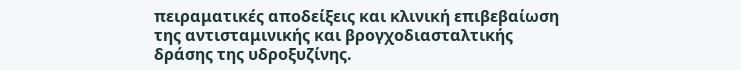πειραματικές αποδείξεις και κλινική επιβεβαίωση της αντισταμινικής και βρογχοδιασταλτικής δράσης της υδροξυζίνης.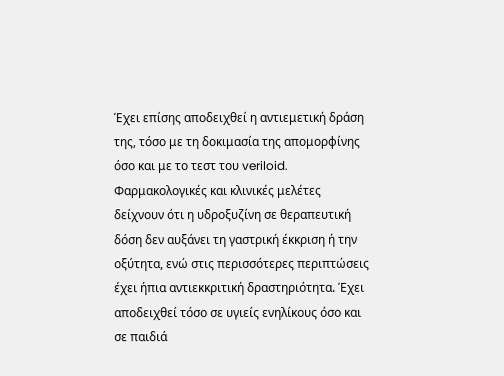Έχει επίσης αποδειχθεί η αντιεμετική δράση της, τόσο με τη δοκιμασία της απομορφίνης όσο και με το τεστ του veriloid.
Φαρμακολογικές και κλινικές μελέτες δείχνουν ότι η υδροξυζίνη σε θεραπευτική δόση δεν αυξάνει τη γαστρική έκκριση ή την οξύτητα, ενώ στις περισσότερες περιπτώσεις έχει ήπια αντιεκκριτική δραστηριότητα. Έχει αποδειχθεί τόσο σε υγιείς ενηλίκους όσο και σε παιδιά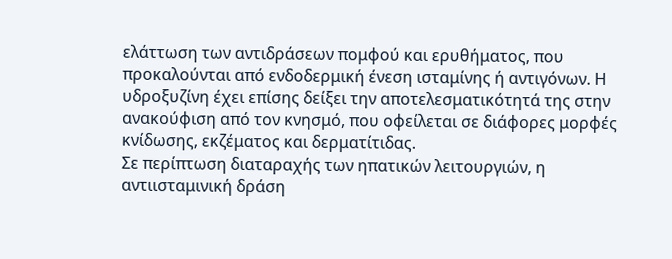ελάττωση των αντιδράσεων πομφού και ερυθήματος, που προκαλούνται από ενδοδερμική ένεση ισταμίνης ή αντιγόνων. Η υδροξυζίνη έχει επίσης δείξει την αποτελεσματικότητά της στην ανακούφιση από τον κνησμό, που οφείλεται σε διάφορες μορφές κνίδωσης, εκζέματος και δερματίτιδας.
Σε περίπτωση διαταραχής των ηπατικών λειτουργιών, η αντιισταμινική δράση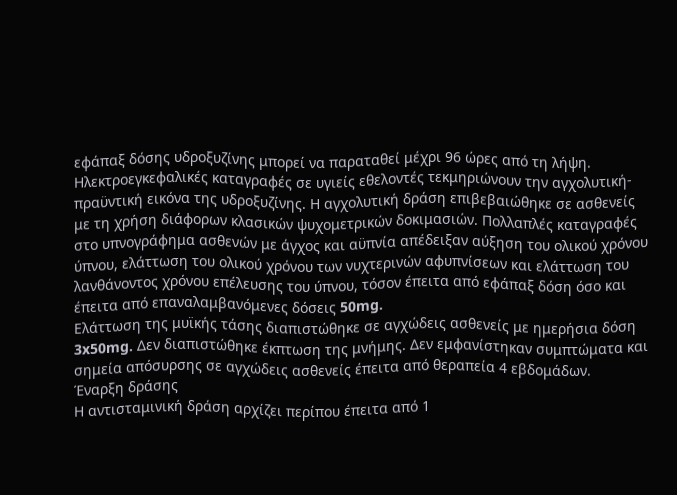εφάπαξ δόσης υδροξυζίνης μπορεί να παραταθεί μέχρι 96 ώρες από τη λήψη.
Ηλεκτροεγκεφαλικές καταγραφές σε υγιείς εθελοντές τεκμηριώνουν την αγχολυτική-πραϋντική εικόνα της υδροξυζίνης. Η αγχολυτική δράση επιβεβαιώθηκε σε ασθενείς με τη χρήση διάφορων κλασικών ψυχομετρικών δοκιμασιών. Πολλαπλές καταγραφές στο υπνογράφημα ασθενών με άγχος και αϋπνία απέδειξαν αύξηση του ολικού χρόνου ύπνου, ελάττωση του ολικού χρόνου των νυχτερινών αφυπνίσεων και ελάττωση του λανθάνοντος χρόνου επέλευσης του ύπνου, τόσον έπειτα από εφάπαξ δόση όσο και έπειτα από επαναλαμβανόμενες δόσεις 50mg.
Ελάττωση της μυϊκής τάσης διαπιστώθηκε σε αγχώδεις ασθενείς με ημερήσια δόση 3x50mg. Δεν διαπιστώθηκε έκπτωση της μνήμης. Δεν εμφανίστηκαν συμπτώματα και σημεία απόσυρσης σε αγχώδεις ασθενείς έπειτα από θεραπεία 4 εβδομάδων.
Έναρξη δράσης
Η αντισταμινική δράση αρχίζει περίπου έπειτα από 1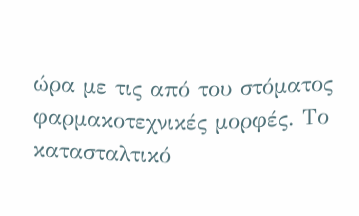ώρα με τις από του στόματος φαρμακοτεχνικές μορφές. Το κατασταλτικό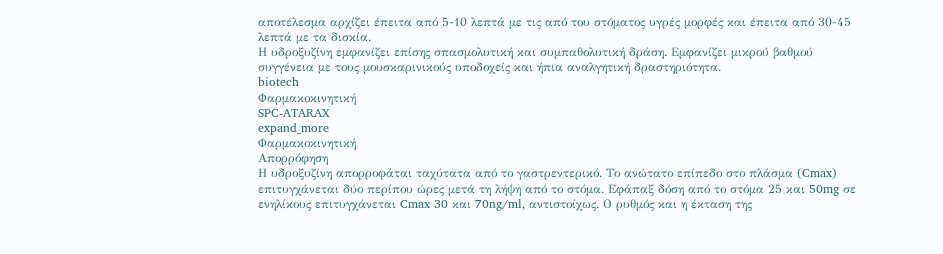αποτέλεσμα αρχίζει έπειτα από 5-10 λεπτά με τις από του στόματος υγρές μορφές και έπειτα από 30-45 λεπτά με τα δισκία.
Η υδροξυζίνη εμφανίζει επίσης σπασμολυτική και συμπαθολυτική δράση. Εμφανίζει μικρού βαθμού συγγένεια με τους μουσκαρινικούς υποδοχείς και ήπια αναλγητική δραστηριότητα.
biotech
Φαρμακοκινητική
SPC-ATARAX
expand_more
Φαρμακοκινητική
Απορρόφηση
Η υδροξυζίνη απορροφάται ταχύτατα από το γαστρεντερικό. Το ανώτατο επίπεδο στο πλάσμα (Cmax) επιτυγχάνεται δύο περίπου ώρες μετά τη λήψη από το στόμα. Εφάπαξ δόση από το στόμα 25 και 50mg σε ενηλίκους επιτυγχάνεται Cmax 30 και 70ng/ml, αντιστοίχως. Ο ρυθμός και η έκταση της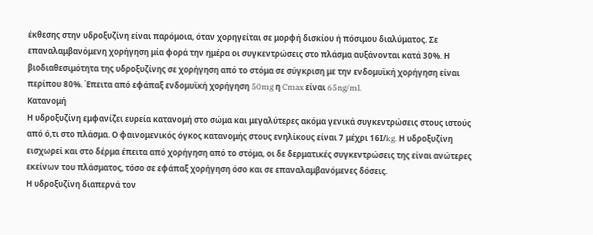έκθεσης στην υδροξυζίνη είναι παρόμοια, όταν χορηγείται σε μορφή δισκίου ή πόσιμου διαλύματος. Σε επαναλαμβανόμενη χορήγηση μία φορά την ημέρα οι συγκεντρώσεις στο πλάσμα αυξάνονται κατά 30%. Η βιοδιαθεσιμότητα της υδροξυζίνης σε χορήγηση από το στόμα σε σύγκριση με την ενδομυϊκή χορήγηση είναι περίπου 80%. Έπειτα από εφάπαξ ενδομυϊκή χορήγηση 50mg η Cmax είναι 65ng/ml.
Κατανομή
Η υδροξυζίνη εμφανίζει ευρεία κατανομή στο σώμα και μεγαλύτερες ακόμα γενικά συγκεντρώσεις στους ιστούς από ό,τι στο πλάσμα. Ο φαινομενικός όγκος κατανομής στους ενηλίκους είναι 7 μέχρι 16Ι/kg. Η υδροξυζίνη εισχωρεί και στο δέρμα έπειτα από χορήγηση από το στόμα, οι δε δερματικές συγκεντρώσεις της είναι ανώτερες εκείνων του πλάσματος, τόσο σε εφάπαξ χορήγηση όσο και σε επαναλαμβανόμενες δόσεις.
Η υδροξυζίνη διαπερνά τον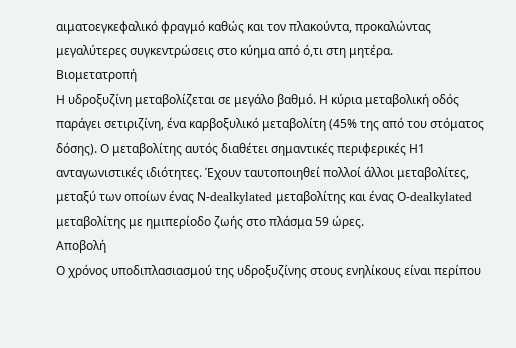αιματοεγκεφαλικό φραγμό καθώς και τον πλακούντα, προκαλώντας μεγαλύτερες συγκεντρώσεις στο κύημα από ό,τι στη μητέρα.
Βιομετατροπή
Η υδροξυζίνη μεταβολίζεται σε μεγάλο βαθμό. Η κύρια μεταβολική οδός παράγει σετιριζίνη, ένα καρβοξυλικό μεταβολίτη (45% της από του στόματος δόσης). Ο μεταβολίτης αυτός διαθέτει σημαντικές περιφερικές Η1 ανταγωνιστικές ιδιότητες. Έχουν ταυτοποιηθεί πολλοί άλλοι μεταβολίτες, μεταξύ των οποίων ένας Ν-dealkylated μεταβολίτης και ένας Ο-dealkylated μεταβολίτης με ημιπερίοδο ζωής στο πλάσμα 59 ώρες.
Αποβολή
Ο χρόνος υποδιπλασιασμού της υδροξυζίνης στους ενηλίκους είναι περίπου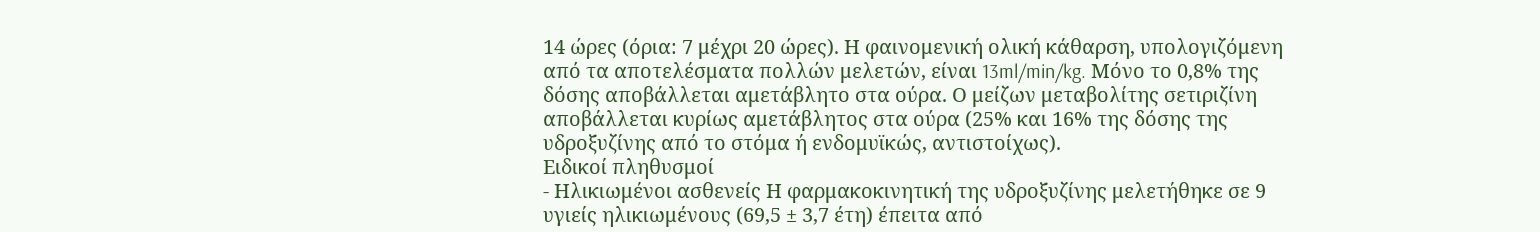14 ώρες (όρια: 7 μέχρι 20 ώρες). Η φαινομενική ολική κάθαρση, υπολογιζόμενη από τα αποτελέσματα πολλών μελετών, είναι 13ml/min/kg. Μόνο το 0,8% της δόσης αποβάλλεται αμετάβλητο στα ούρα. Ο μείζων μεταβολίτης σετιριζίνη αποβάλλεται κυρίως αμετάβλητος στα ούρα (25% και 16% της δόσης της υδροξυζίνης από το στόμα ή ενδομυϊκώς, αντιστοίχως).
Ειδικοί πληθυσμοί
- Ηλικιωμένοι ασθενείς Η φαρμακοκινητική της υδροξυζίνης μελετήθηκε σε 9 υγιείς ηλικιωμένους (69,5 ± 3,7 έτη) έπειτα από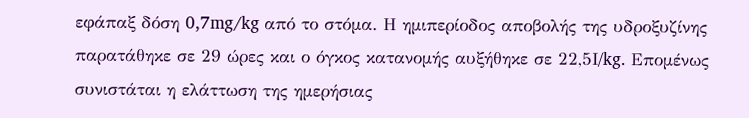εφάπαξ δόση 0,7mg/kg από το στόμα. Η ημιπερίοδος αποβολής της υδροξυζίνης παρατάθηκε σε 29 ώρες και ο όγκος κατανομής αυξήθηκε σε 22,5Ι/kg. Επομένως συνιστάται η ελάττωση της ημερήσιας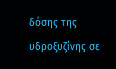δόσης της υδροξυζίνης σε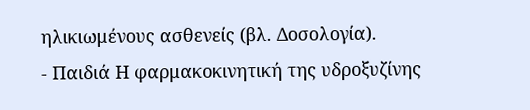ηλικιωμένους ασθενείς (βλ. Δοσολογία).
- Παιδιά Η φαρμακοκινητική της υδροξυζίνης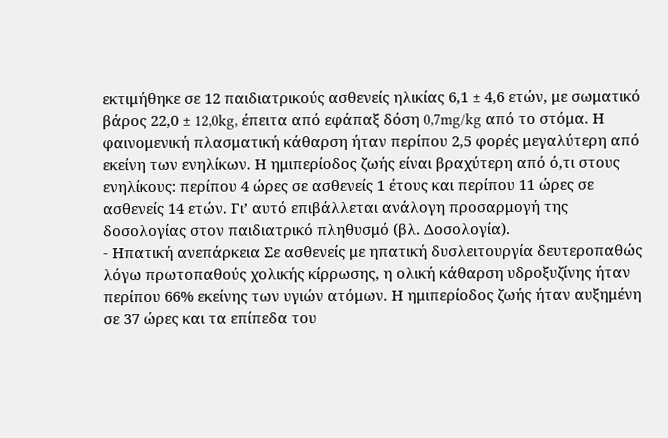εκτιμήθηκε σε 12 παιδιατρικούς ασθενείς ηλικίας 6,1 ± 4,6 ετών, με σωματικό βάρος 22,0 ± 12,0kg, έπειτα από εφάπαξ δόση 0,7mg/kg από το στόμα. Η φαινομενική πλασματική κάθαρση ήταν περίπου 2,5 φορές μεγαλύτερη από εκείνη των ενηλίκων. Η ημιπερίοδος ζωής είναι βραχύτερη από ό,τι στους ενηλίκους: περίπου 4 ώρες σε ασθενείς 1 έτους και περίπου 11 ώρες σε ασθενείς 14 ετών. Γι’ αυτό επιβάλλεται ανάλογη προσαρμογή της δοσολογίας στον παιδιατρικό πληθυσμό (βλ. Δοσολογία).
- Ηπατική ανεπάρκεια Σε ασθενείς με ηπατική δυσλειτουργία δευτεροπαθώς λόγω πρωτοπαθούς χολικής κίρρωσης, η ολική κάθαρση υδροξυζίνης ήταν περίπου 66% εκείνης των υγιών ατόμων. Η ημιπερίοδος ζωής ήταν αυξημένη σε 37 ώρες και τα επίπεδα του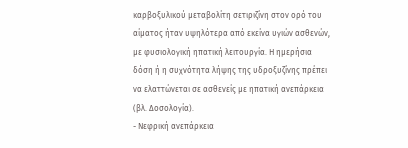καρβοξυλικού μεταβολίτη σετιριζίνη στον ορό του αίματος ήταν υψηλότερα από εκείνα υγιών ασθενών, με φυσιολογική ηπατική λειτουργία. Η ημερήσια δόση ή η συχνότητα λήψης της υδροξυζίνης πρέπει να ελαττώνεται σε ασθενείς με ηπατική ανεπάρκεια (βλ. Δοσολογία).
- Νεφρική ανεπάρκεια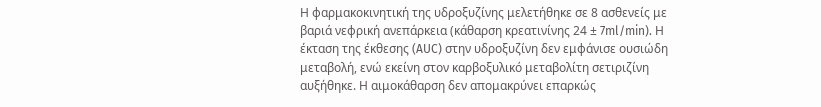Η φαρμακοκινητική της υδροξυζίνης μελετήθηκε σε 8 ασθενείς με βαριά νεφρική ανεπάρκεια (κάθαρση κρεατινίνης 24 ± 7ml/min). Η έκταση της έκθεσης (AUC) στην υδροξυζίνη δεν εμφάνισε ουσιώδη μεταβολή, ενώ εκείνη στον καρβοξυλικό μεταβολίτη σετιριζίνη αυξήθηκε. Η αιμοκάθαρση δεν απομακρύνει επαρκώς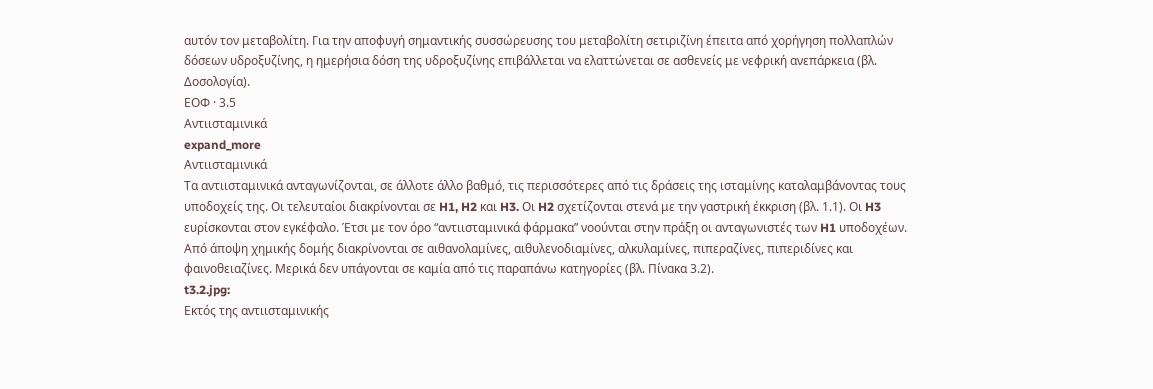αυτόν τον μεταβολίτη. Για την αποφυγή σημαντικής συσσώρευσης του μεταβολίτη σετιριζίνη έπειτα από χορήγηση πολλαπλών δόσεων υδροξυζίνης, η ημερήσια δόση της υδροξυζίνης επιβάλλεται να ελαττώνεται σε ασθενείς με νεφρική ανεπάρκεια (βλ. Δοσολογία).
ΕΟΦ · 3.5
Αντιισταμινικά
expand_more
Αντιισταμινικά
Tα αντιισταμινικά ανταγωνίζονται, σε άλλοτε άλλο βαθμό, τις περισσότερες από τις δράσεις της ισταμίνης καταλαμβάνοντας τους υποδοχείς της. Oι τελευταίοι διακρίνονται σε H1, H2 και H3. Oι H2 σχετίζονται στενά με την γαστρική έκκριση (βλ. 1.1). Oι H3 ευρίσκονται στον εγκέφαλο. Έτσι με τον όρο “αντιισταμινικά φάρμακα” νοούνται στην πράξη οι ανταγωνιστές των H1 υποδοχέων.
Aπό άποψη χημικής δομής διακρίνονται σε αιθανολαμίνες, αιθυλενοδιαμίνες, αλκυλαμίνες, πιπεραζίνες, πιπεριδίνες και φαινοθειαζίνες. Mερικά δεν υπάγονται σε καμία από τις παραπάνω κατηγορίες (βλ. Πίνακα 3.2).
t3.2.jpg:
Eκτός της αντιισταμινικής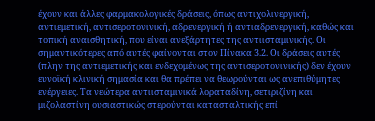έχουν και άλλες φαρμακολογικές δράσεις, όπως αντιχολινεργική, αντιεμετική, αντισεροτονινική, αδρενεργική ή αντιαδρενεργική, καθώς και τοπική αναισθητική, που είναι ανεξάρτητες της αντιισταμινικής. Oι σημαντικότερες από αυτές φαίνονται στον Πίνακα 3.2. Oι δράσεις αυτές (πλην της αντιεμετικής και ενδεχομένως της αντισεροτονινικής) δεν έχουν ευνοϊκή κλινική σημασία και θα πρέπει να θεωρούνται ως ανεπιθύμητες ενέργειες. Tα νεώτερα αντιισταμινικά λοραταδίνη, σετιριζίνη και μιζολαστίνη ουσιαστικώς στερούνται κατασταλτικής επί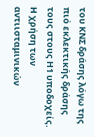του KNΣ δράσης λόγω της πιό εκλεκτικής δράσης τους στους Η1 υποδοχείς.
H χρήση των αντιισταμινικών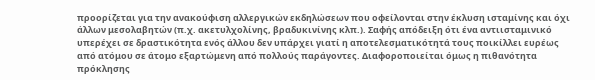προορίζεται για την ανακούφιση αλλεργικών εκδηλώσεων που οφείλονται στην έκλυση ισταμίνης και όχι άλλων μεσολαβητών (π.χ. ακετυλχολίνης, βραδυκινίνης κλπ.). Σαφής απόδειξη ότι ένα αντιισταμινικό υπερέχει σε δραστικότητα ενός άλλου δεν υπάρχει γιατί η αποτελεσματικότητά τους ποικίλλει ευρέως από ατόμου σε άτομο εξαρτώμενη από πολλούς παράγοντες. Διαφοροποιείται όμως η πιθανότητα πρόκλησης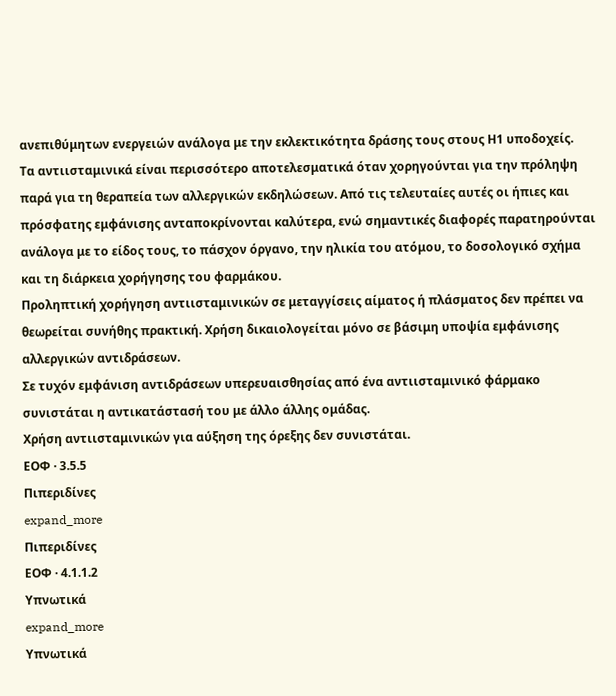ανεπιθύμητων ενεργειών ανάλογα με την εκλεκτικότητα δράσης τους στους Η1 υποδοχείς.
Tα αντιισταμινικά είναι περισσότερο αποτελεσματικά όταν χορηγούνται για την πρόληψη παρά για τη θεραπεία των αλλεργικών εκδηλώσεων. Aπό τις τελευταίες αυτές οι ήπιες και πρόσφατης εμφάνισης ανταποκρίνονται καλύτερα, ενώ σημαντικές διαφορές παρατηρούνται ανάλογα με το είδος τους, το πάσχον όργανο, την ηλικία του ατόμου, το δοσολογικό σχήμα και τη διάρκεια χορήγησης του φαρμάκου.
Προληπτική χορήγηση αντιισταμινικών σε μεταγγίσεις αίματος ή πλάσματος δεν πρέπει να θεωρείται συνήθης πρακτική. Xρήση δικαιολογείται μόνο σε βάσιμη υποψία εμφάνισης αλλεργικών αντιδράσεων.
Σε τυχόν εμφάνιση αντιδράσεων υπερευαισθησίας από ένα αντιισταμινικό φάρμακο συνιστάται η αντικατάστασή του με άλλο άλλης ομάδας.
Xρήση αντιισταμινικών για αύξηση της όρεξης δεν συνιστάται.
ΕΟΦ · 3.5.5
Πιπεριδίνες
expand_more
Πιπεριδίνες
ΕΟΦ · 4.1.1.2
Υπνωτικά
expand_more
Υπνωτικά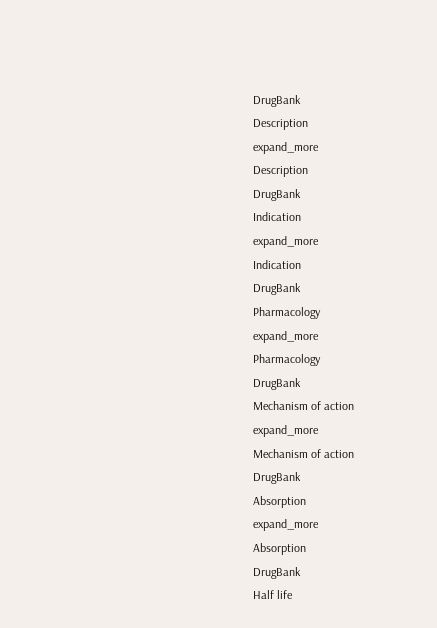DrugBank
Description
expand_more
Description
DrugBank
Indication
expand_more
Indication
DrugBank
Pharmacology
expand_more
Pharmacology
DrugBank
Mechanism of action
expand_more
Mechanism of action
DrugBank
Absorption
expand_more
Absorption
DrugBank
Half life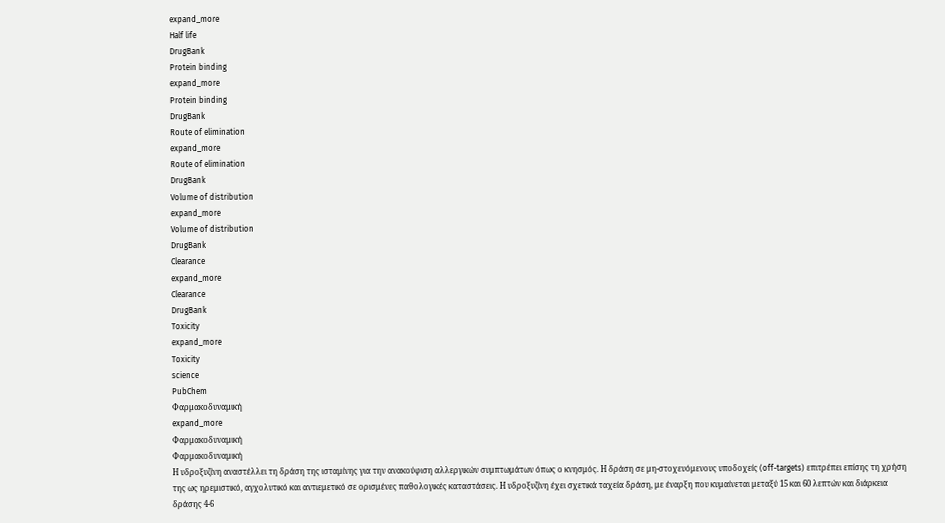expand_more
Half life
DrugBank
Protein binding
expand_more
Protein binding
DrugBank
Route of elimination
expand_more
Route of elimination
DrugBank
Volume of distribution
expand_more
Volume of distribution
DrugBank
Clearance
expand_more
Clearance
DrugBank
Toxicity
expand_more
Toxicity
science
PubChem
Φαρμακοδυναμική
expand_more
Φαρμακοδυναμική
Φαρμακοδυναμική
Η υδροξυζίνη αναστέλλει τη δράση της ισταμίνης για την ανακούφιση αλλεργικών συμπτωμάτων όπως ο κνησμός. Η δράση σε μη-στοχευόμενους υποδοχείς (off-targets) επιτρέπει επίσης τη χρήση της ως ηρεμιστικό, αγχολυτικό και αντιεμετικό σε ορισμένες παθολογικές καταστάσεις. Η υδροξυζίνη έχει σχετικά ταχεία δράση, με έναρξη που κυμαίνεται μεταξύ 15 και 60 λεπτών και διάρκεια δράσης 4-6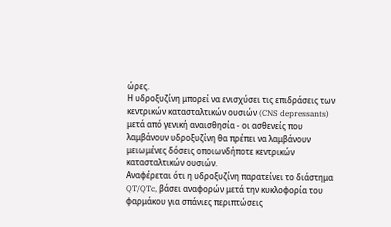ώρες.
Η υδροξυζίνη μπορεί να ενισχύσει τις επιδράσεις των κεντρικών κατασταλτικών ουσιών (CNS depressants) μετά από γενική αναισθησία - οι ασθενείς που λαμβάνουν υδροξυζίνη θα πρέπει να λαμβάνουν μειωμένες δόσεις οποιωνδήποτε κεντρικών κατασταλτικών ουσιών.
Αναφέρεται ότι η υδροξυζίνη παρατείνει το διάστημα QT/QTc, βάσει αναφορών μετά την κυκλοφορία του φαρμάκου για σπάνιες περιπτώσεις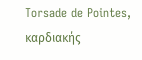Torsade de Pointes, καρδιακής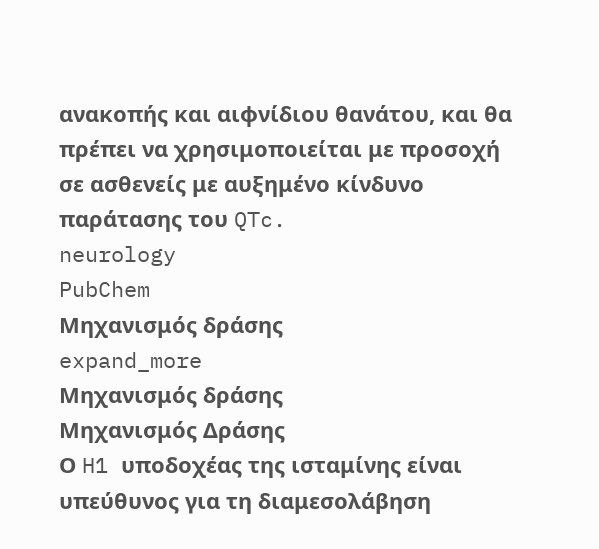ανακοπής και αιφνίδιου θανάτου, και θα πρέπει να χρησιμοποιείται με προσοχή σε ασθενείς με αυξημένο κίνδυνο παράτασης του QTc.
neurology
PubChem
Μηχανισμός δράσης
expand_more
Μηχανισμός δράσης
Μηχανισμός Δράσης
Ο H1 υποδοχέας της ισταμίνης είναι υπεύθυνος για τη διαμεσολάβηση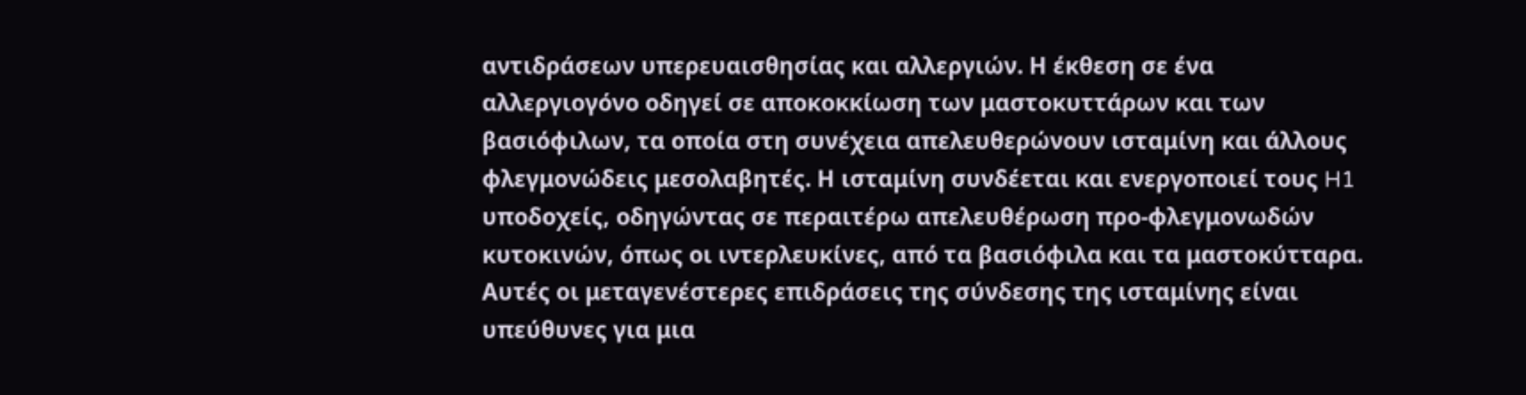αντιδράσεων υπερευαισθησίας και αλλεργιών. Η έκθεση σε ένα αλλεργιογόνο οδηγεί σε αποκοκκίωση των μαστοκυττάρων και των βασιόφιλων, τα οποία στη συνέχεια απελευθερώνουν ισταμίνη και άλλους φλεγμονώδεις μεσολαβητές. Η ισταμίνη συνδέεται και ενεργοποιεί τους H1 υποδοχείς, οδηγώντας σε περαιτέρω απελευθέρωση προ-φλεγμονωδών κυτοκινών, όπως οι ιντερλευκίνες, από τα βασιόφιλα και τα μαστοκύτταρα. Αυτές οι μεταγενέστερες επιδράσεις της σύνδεσης της ισταμίνης είναι υπεύθυνες για μια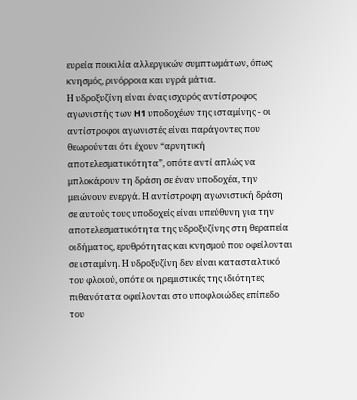ευρεία ποικιλία αλλεργικών συμπτωμάτων, όπως κνησμός, ρινόρροια και υγρά μάτια.
Η υδροξυζίνη είναι ένας ισχυρός αντίστροφος αγωνιστής των H1 υποδοχέων της ισταμίνης - οι αντίστροφοι αγωνιστές είναι παράγοντες που θεωρούνται ότι έχουν “αρνητική αποτελεσματικότητα”, οπότε αντί απλώς να μπλοκάρουν τη δράση σε έναν υποδοχέα, την μειώνουν ενεργά. Η αντίστροφη αγωνιστική δράση σε αυτούς τους υποδοχείς είναι υπεύθυνη για την αποτελεσματικότητα της υδροξυζίνης στη θεραπεία οιδήματος, ερυθρότητας και κνησμού που οφείλονται σε ισταμίνη. Η υδροξυζίνη δεν είναι κατασταλτικό του φλοιού, οπότε οι ηρεμιστικές της ιδιότητες πιθανότατα οφείλονται στο υποφλοιώδες επίπεδο του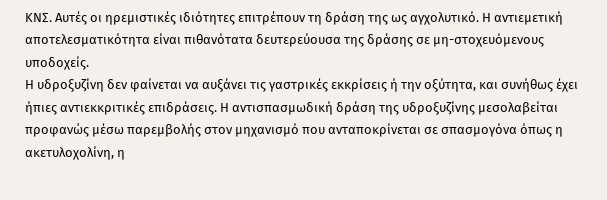ΚΝΣ. Αυτές οι ηρεμιστικές ιδιότητες επιτρέπουν τη δράση της ως αγχολυτικό. Η αντιεμετική αποτελεσματικότητα είναι πιθανότατα δευτερεύουσα της δράσης σε μη-στοχευόμενους υποδοχείς.
Η υδροξυζίνη δεν φαίνεται να αυξάνει τις γαστρικές εκκρίσεις ή την οξύτητα, και συνήθως έχει ήπιες αντιεκκριτικές επιδράσεις. Η αντισπασμωδική δράση της υδροξυζίνης μεσολαβείται προφανώς μέσω παρεμβολής στον μηχανισμό που ανταποκρίνεται σε σπασμογόνα όπως η ακετυλοχολίνη, η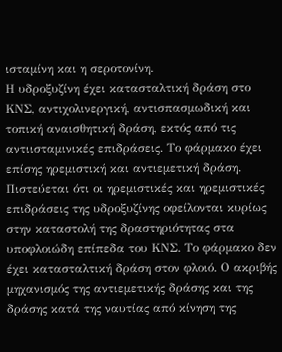ισταμίνη και η σεροτονίνη.
Η υδροξυζίνη έχει κατασταλτική δράση στο ΚΝΣ, αντιχολινεργική, αντισπασμωδική και τοπική αναισθητική δράση, εκτός από τις αντιισταμινικές επιδράσεις. Το φάρμακο έχει επίσης ηρεμιστική και αντιεμετική δράση. Πιστεύεται ότι οι ηρεμιστικές και ηρεμιστικές επιδράσεις της υδροξυζίνης οφείλονται κυρίως στην καταστολή της δραστηριότητας στα υποφλοιώδη επίπεδα του ΚΝΣ. Το φάρμακο δεν έχει κατασταλτική δράση στον φλοιό. Ο ακριβής μηχανισμός της αντιεμετικής δράσης και της δράσης κατά της ναυτίας από κίνηση της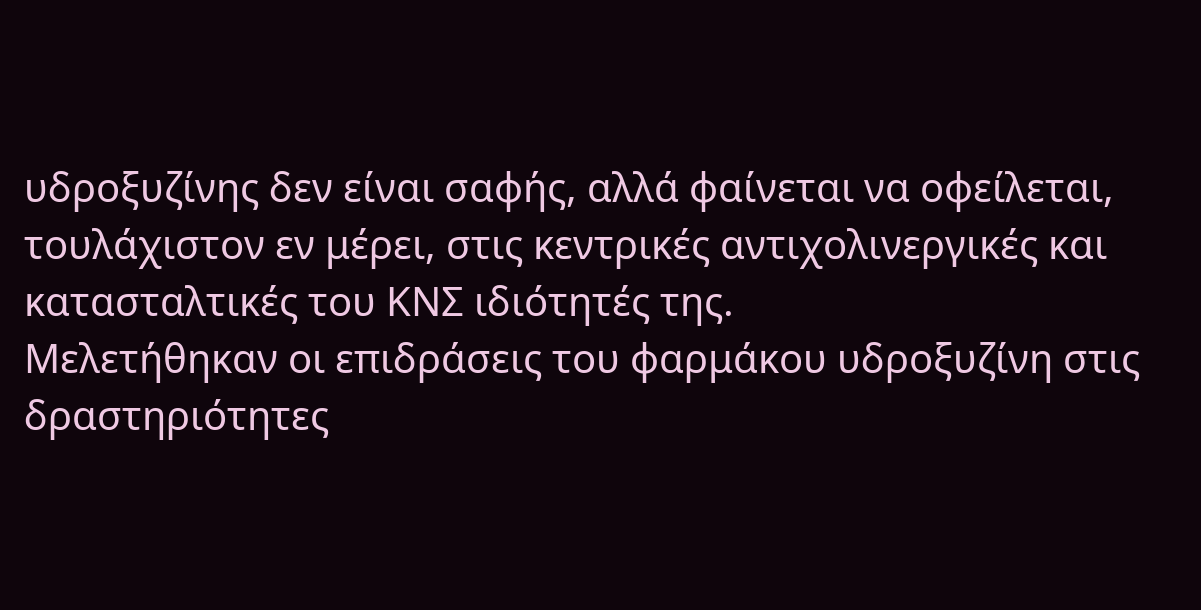υδροξυζίνης δεν είναι σαφής, αλλά φαίνεται να οφείλεται, τουλάχιστον εν μέρει, στις κεντρικές αντιχολινεργικές και κατασταλτικές του ΚΝΣ ιδιότητές της.
Μελετήθηκαν οι επιδράσεις του φαρμάκου υδροξυζίνη στις δραστηριότητες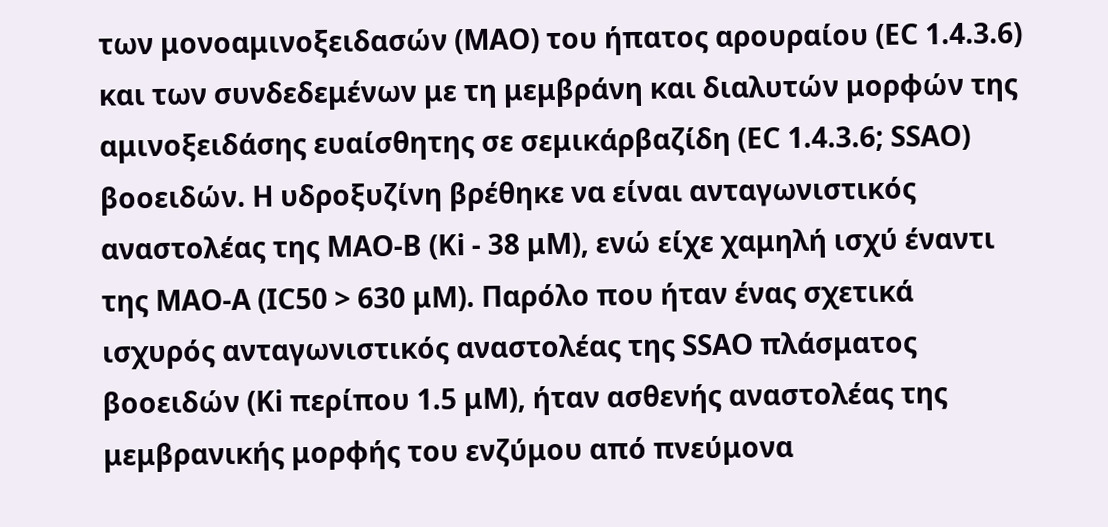των μονοαμινοξειδασών (MAO) του ήπατος αρουραίου (EC 1.4.3.6) και των συνδεδεμένων με τη μεμβράνη και διαλυτών μορφών της αμινοξειδάσης ευαίσθητης σε σεμικάρβαζίδη (EC 1.4.3.6; SSAO) βοοειδών. Η υδροξυζίνη βρέθηκε να είναι ανταγωνιστικός αναστολέας της MAO-B (Ki - 38 μM), ενώ είχε χαμηλή ισχύ έναντι της MAO-A (IC50 > 630 μM). Παρόλο που ήταν ένας σχετικά ισχυρός ανταγωνιστικός αναστολέας της SSAO πλάσματος βοοειδών (Ki περίπου 1.5 μM), ήταν ασθενής αναστολέας της μεμβρανικής μορφής του ενζύμου από πνεύμονα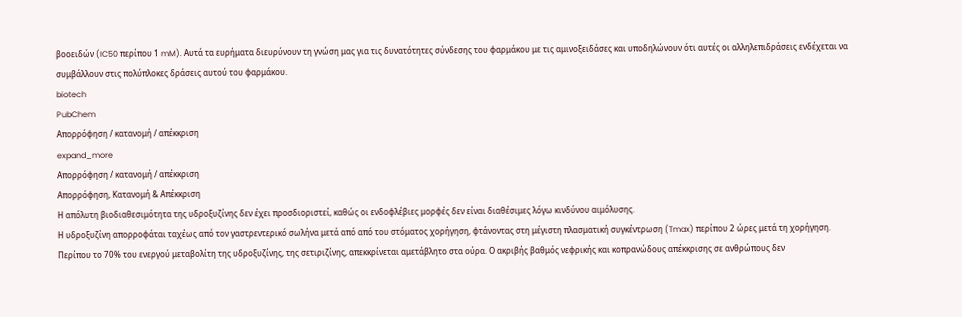βοοειδών (IC50 περίπου 1 mM). Αυτά τα ευρήματα διευρύνουν τη γνώση μας για τις δυνατότητες σύνδεσης του φαρμάκου με τις αμινοξειδάσες και υποδηλώνουν ότι αυτές οι αλληλεπιδράσεις ενδέχεται να συμβάλλουν στις πολύπλοκες δράσεις αυτού του φαρμάκου.
biotech
PubChem
Απορρόφηση / κατανομή / απέκκριση
expand_more
Απορρόφηση / κατανομή / απέκκριση
Απορρόφηση, Κατανομή & Απέκκριση
Η απόλυτη βιοδιαθεσιμότητα της υδροξυζίνης δεν έχει προσδιοριστεί, καθώς οι ενδοφλέβιες μορφές δεν είναι διαθέσιμες λόγω κινδύνου αιμόλυσης.
Η υδροξυζίνη απορροφάται ταχέως από τον γαστρεντερικό σωλήνα μετά από από του στόματος χορήγηση, φτάνοντας στη μέγιστη πλασματική συγκέντρωση (Tmax) περίπου 2 ώρες μετά τη χορήγηση.
Περίπου το 70% του ενεργού μεταβολίτη της υδροξυζίνης, της σετιριζίνης, απεκκρίνεται αμετάβλητο στα ούρα. Ο ακριβής βαθμός νεφρικής και κοπρανώδους απέκκρισης σε ανθρώπους δεν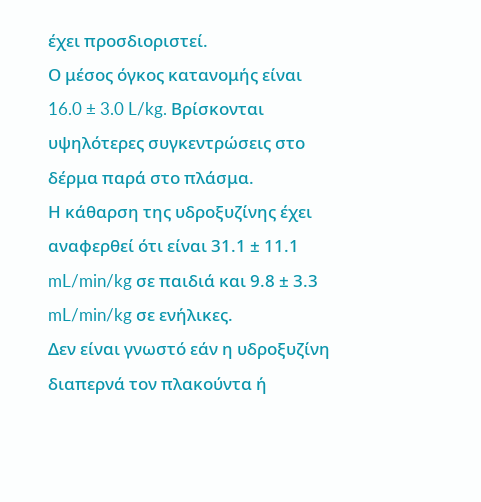έχει προσδιοριστεί.
Ο μέσος όγκος κατανομής είναι 16.0 ± 3.0 L/kg. Βρίσκονται υψηλότερες συγκεντρώσεις στο δέρμα παρά στο πλάσμα.
Η κάθαρση της υδροξυζίνης έχει αναφερθεί ότι είναι 31.1 ± 11.1 mL/min/kg σε παιδιά και 9.8 ± 3.3 mL/min/kg σε ενήλικες.
Δεν είναι γνωστό εάν η υδροξυζίνη διαπερνά τον πλακούντα ή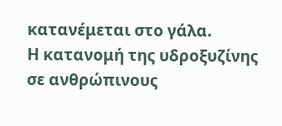κατανέμεται στο γάλα.
Η κατανομή της υδροξυζίνης σε ανθρώπινους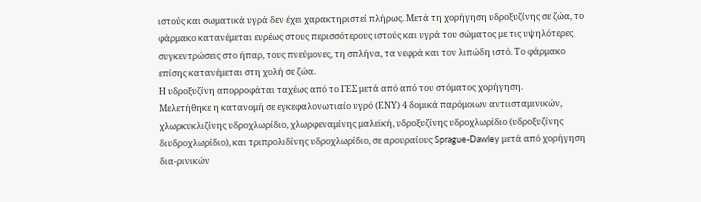ιστούς και σωματικά υγρά δεν έχει χαρακτηριστεί πλήρως. Μετά τη χορήγηση υδροξυζίνης σε ζώα, το φάρμακο κατανέμεται ευρέως στους περισσότερους ιστούς και υγρά του σώματος με τις υψηλότερες συγκεντρώσεις στο ήπαρ, τους πνεύμονες, τη σπλήνα, τα νεφρά και τον λιπώδη ιστό. Το φάρμακο επίσης κατανέμεται στη χολή σε ζώα.
Η υδροξυζίνη απορροφάται ταχέως από το ΓΕΣ μετά από από του στόματος χορήγηση.
Μελετήθηκε η κατανομή σε εγκεφαλονωτιαίο υγρό (ΕΝΥ) 4 δομικά παρόμοιων αντιισταμινικών, χλωρκυκλιζίνης υδροχλωρίδιο, χλωρφεναμίνης μαλεϊκή, υδροξυζίνης υδροχλωρίδιο (υδροξυζίνης διυδροχλωρίδιο), και τριπρολιδίνης υδροχλωρίδιο, σε αρουραίους Sprague-Dawley μετά από χορήγηση δια-ρινικών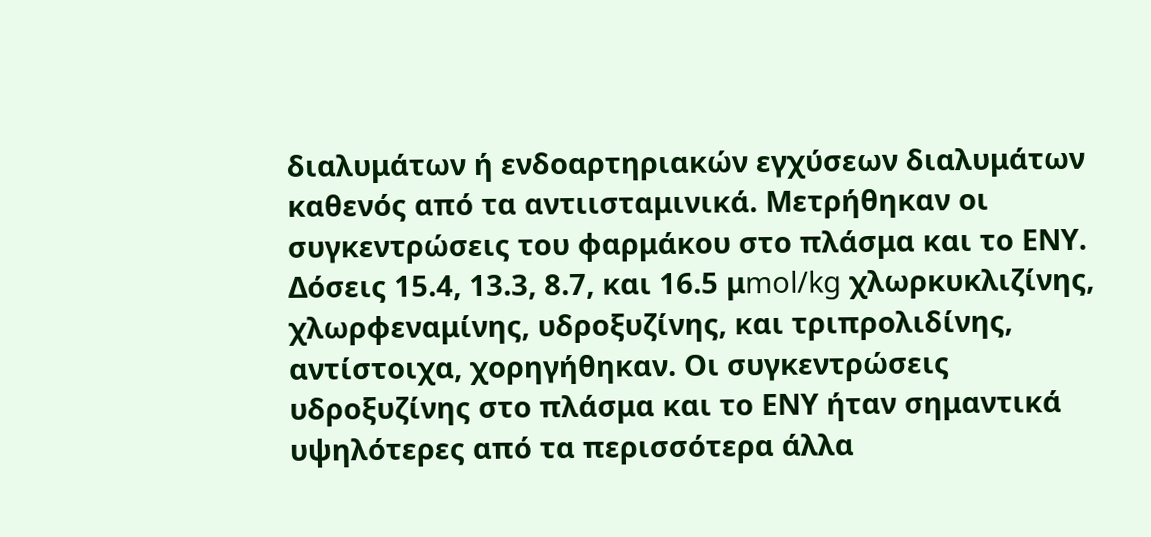διαλυμάτων ή ενδοαρτηριακών εγχύσεων διαλυμάτων καθενός από τα αντιισταμινικά. Μετρήθηκαν οι συγκεντρώσεις του φαρμάκου στο πλάσμα και το ΕΝΥ. Δόσεις 15.4, 13.3, 8.7, και 16.5 μmol/kg χλωρκυκλιζίνης, χλωρφεναμίνης, υδροξυζίνης, και τριπρολιδίνης, αντίστοιχα, χορηγήθηκαν. Οι συγκεντρώσεις υδροξυζίνης στο πλάσμα και το ΕΝΥ ήταν σημαντικά υψηλότερες από τα περισσότερα άλλα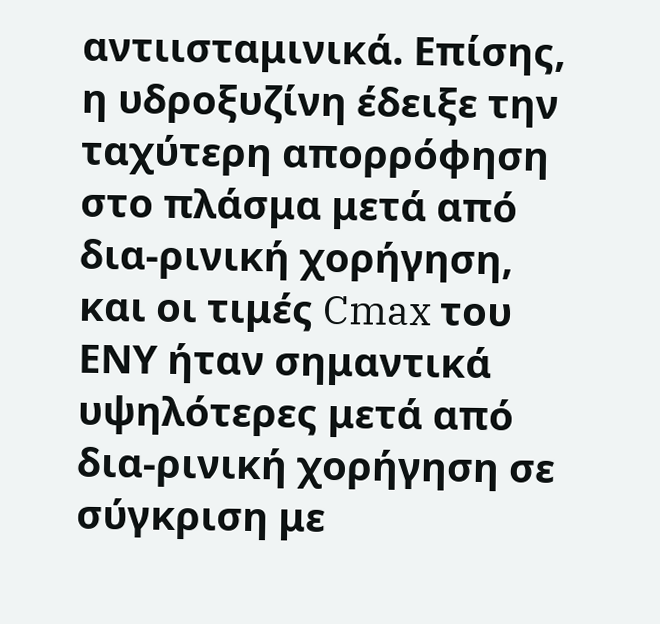αντιισταμινικά. Επίσης, η υδροξυζίνη έδειξε την ταχύτερη απορρόφηση στο πλάσμα μετά από δια-ρινική χορήγηση, και οι τιμές Cmax του ΕΝΥ ήταν σημαντικά υψηλότερες μετά από δια-ρινική χορήγηση σε σύγκριση με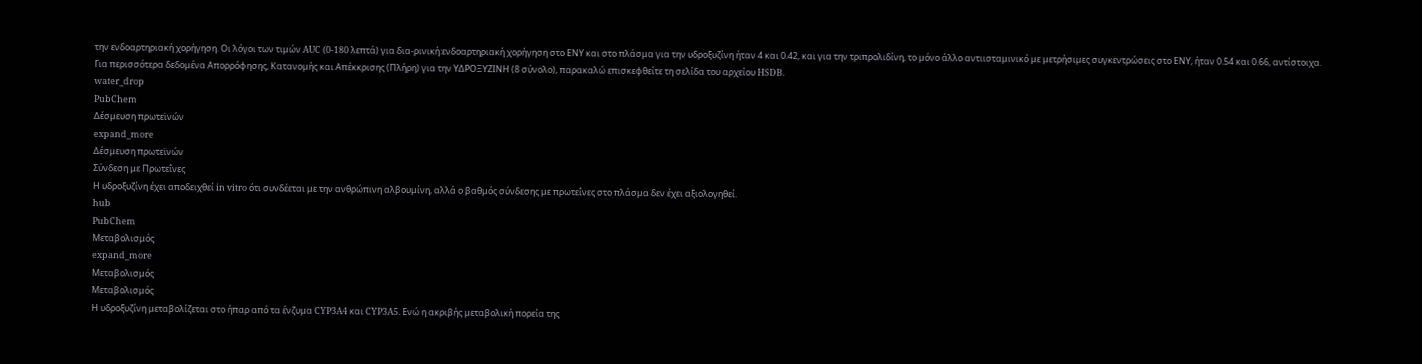την ενδοαρτηριακή χορήγηση. Οι λόγοι των τιμών AUC (0-180 λεπτά) για δια-ρινική:ενδοαρτηριακή χορήγηση στο ΕΝΥ και στο πλάσμα για την υδροξυζίνη ήταν 4 και 0.42, και για την τριπρολιδίνη, το μόνο άλλο αντιισταμινικό με μετρήσιμες συγκεντρώσεις στο ΕΝΥ, ήταν 0.54 και 0.66, αντίστοιχα.
Για περισσότερα δεδομένα Απορρόφησης, Κατανομής και Απέκκρισης (Πλήρη) για την ΥΔΡΟΞΥΖΙΝΗ (8 σύνολο), παρακαλώ επισκεφθείτε τη σελίδα του αρχείου HSDB.
water_drop
PubChem
Δέσμευση πρωτεϊνών
expand_more
Δέσμευση πρωτεϊνών
Σύνδεση με Πρωτεΐνες
Η υδροξυζίνη έχει αποδειχθεί in vitro ότι συνδέεται με την ανθρώπινη αλβουμίνη, αλλά ο βαθμός σύνδεσης με πρωτεΐνες στο πλάσμα δεν έχει αξιολογηθεί.
hub
PubChem
Μεταβολισμός
expand_more
Μεταβολισμός
Μεταβολισμός
Η υδροξυζίνη μεταβολίζεται στο ήπαρ από τα ένζυμα CYP3A4 και CYP3A5. Ενώ η ακριβής μεταβολική πορεία της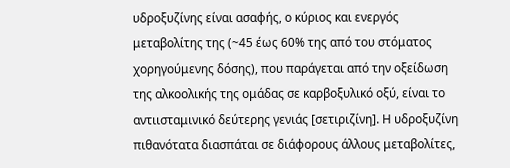υδροξυζίνης είναι ασαφής, ο κύριος και ενεργός μεταβολίτης της (~45 έως 60% της από του στόματος χορηγούμενης δόσης), που παράγεται από την οξείδωση της αλκοολικής της ομάδας σε καρβοξυλικό οξύ, είναι το αντιισταμινικό δεύτερης γενιάς [σετιριζίνη]. Η υδροξυζίνη πιθανότατα διασπάται σε διάφορους άλλους μεταβολίτες,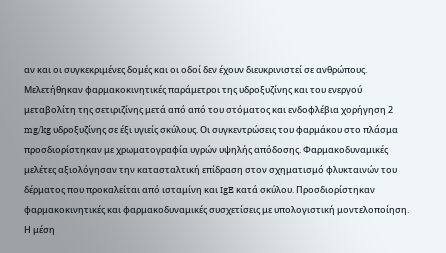αν και οι συγκεκριμένες δομές και οι οδοί δεν έχουν διευκρινιστεί σε ανθρώπους.
Μελετήθηκαν φαρμακοκινητικές παράμετροι της υδροξυζίνης και του ενεργού μεταβολίτη της σετιριζίνης μετά από από του στόματος και ενδοφλέβια χορήγηση 2 mg/kg υδροξυζίνης σε έξι υγιείς σκύλους. Οι συγκεντρώσεις του φαρμάκου στο πλάσμα προσδιορίστηκαν με χρωματογραφία υγρών υψηλής απόδοσης. Φαρμακοδυναμικές μελέτες αξιολόγησαν την κατασταλτική επίδραση στον σχηματισμό φλυκταινών του δέρματος που προκαλείται από ισταμίνη και IgE κατά σκύλου. Προσδιορίστηκαν φαρμακοκινητικές και φαρμακοδυναμικές συσχετίσεις με υπολογιστική μοντελοποίηση. Η μέση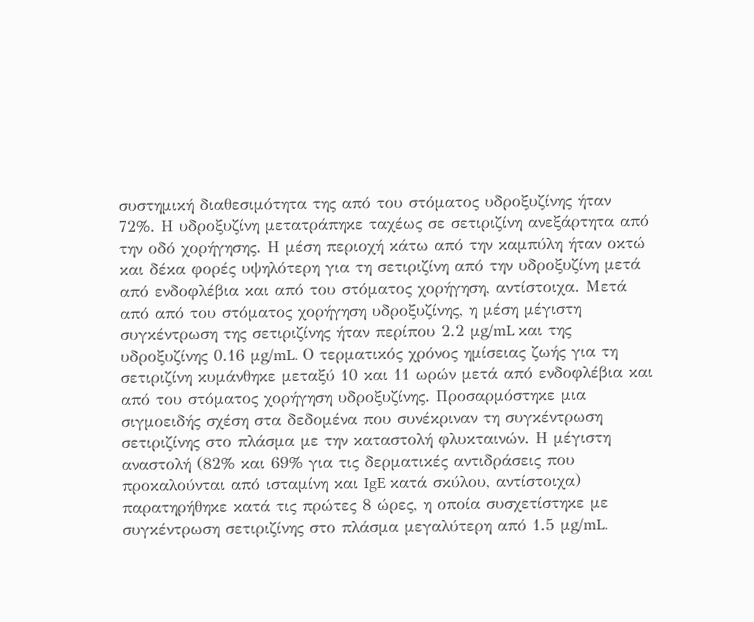συστημική διαθεσιμότητα της από του στόματος υδροξυζίνης ήταν 72%. Η υδροξυζίνη μετατράπηκε ταχέως σε σετιριζίνη ανεξάρτητα από την οδό χορήγησης. Η μέση περιοχή κάτω από την καμπύλη ήταν οκτώ και δέκα φορές υψηλότερη για τη σετιριζίνη από την υδροξυζίνη μετά από ενδοφλέβια και από του στόματος χορήγηση, αντίστοιχα. Μετά από από του στόματος χορήγηση υδροξυζίνης, η μέση μέγιστη συγκέντρωση της σετιριζίνης ήταν περίπου 2.2 μg/mL και της υδροξυζίνης 0.16 μg/mL. Ο τερματικός χρόνος ημίσειας ζωής για τη σετιριζίνη κυμάνθηκε μεταξύ 10 και 11 ωρών μετά από ενδοφλέβια και από του στόματος χορήγηση υδροξυζίνης. Προσαρμόστηκε μια σιγμοειδής σχέση στα δεδομένα που συνέκριναν τη συγκέντρωση σετιριζίνης στο πλάσμα με την καταστολή φλυκταινών. Η μέγιστη αναστολή (82% και 69% για τις δερματικές αντιδράσεις που προκαλούνται από ισταμίνη και IgE κατά σκύλου, αντίστοιχα) παρατηρήθηκε κατά τις πρώτες 8 ώρες, η οποία συσχετίστηκε με συγκέντρωση σετιριζίνης στο πλάσμα μεγαλύτερη από 1.5 μg/mL.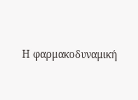Η φαρμακοδυναμική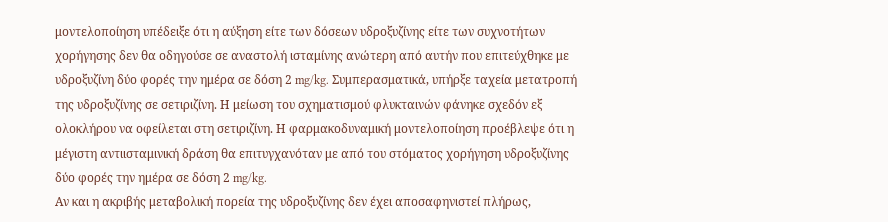μοντελοποίηση υπέδειξε ότι η αύξηση είτε των δόσεων υδροξυζίνης είτε των συχνοτήτων χορήγησης δεν θα οδηγούσε σε αναστολή ισταμίνης ανώτερη από αυτήν που επιτεύχθηκε με υδροξυζίνη δύο φορές την ημέρα σε δόση 2 mg/kg. Συμπερασματικά, υπήρξε ταχεία μετατροπή της υδροξυζίνης σε σετιριζίνη. Η μείωση του σχηματισμού φλυκταινών φάνηκε σχεδόν εξ ολοκλήρου να οφείλεται στη σετιριζίνη. Η φαρμακοδυναμική μοντελοποίηση προέβλεψε ότι η μέγιστη αντιισταμινική δράση θα επιτυγχανόταν με από του στόματος χορήγηση υδροξυζίνης δύο φορές την ημέρα σε δόση 2 mg/kg.
Αν και η ακριβής μεταβολική πορεία της υδροξυζίνης δεν έχει αποσαφηνιστεί πλήρως,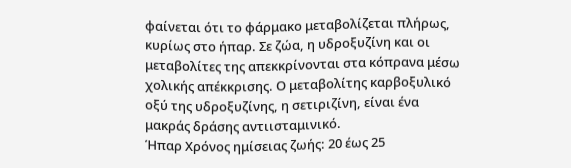φαίνεται ότι το φάρμακο μεταβολίζεται πλήρως, κυρίως στο ήπαρ. Σε ζώα, η υδροξυζίνη και οι μεταβολίτες της απεκκρίνονται στα κόπρανα μέσω χολικής απέκκρισης. Ο μεταβολίτης καρβοξυλικό οξύ της υδροξυζίνης, η σετιριζίνη, είναι ένα μακράς δράσης αντιισταμινικό.
Ήπαρ Χρόνος ημίσειας ζωής: 20 έως 25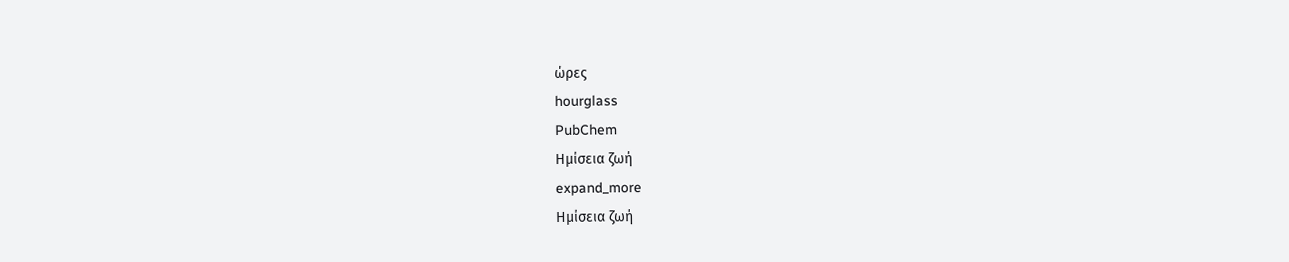ώρες
hourglass
PubChem
Ημίσεια ζωή
expand_more
Ημίσεια ζωή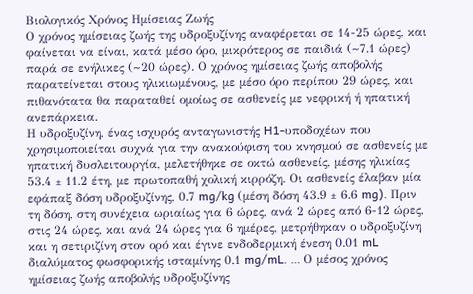Βιολογικός Χρόνος Ημίσειας Ζωής
Ο χρόνος ημίσειας ζωής της υδροξυζίνης αναφέρεται σε 14-25 ώρες, και φαίνεται να είναι, κατά μέσο όρο, μικρότερος σε παιδιά (~7.1 ώρες) παρά σε ενήλικες (~20 ώρες). Ο χρόνος ημίσειας ζωής αποβολής παρατείνεται στους ηλικιωμένους, με μέσο όρο περίπου 29 ώρες, και πιθανότατα θα παραταθεί ομοίως σε ασθενείς με νεφρική ή ηπατική ανεπάρκεια.
Η υδροξυζίνη, ένας ισχυρός ανταγωνιστής H1-υποδοχέων που χρησιμοποιείται συχνά για την ανακούφιση του κνησμού σε ασθενείς με ηπατική δυσλειτουργία, μελετήθηκε σε οκτώ ασθενείς, μέσης ηλικίας 53.4 ± 11.2 έτη, με πρωτοπαθή χολική κιρρόζη. Οι ασθενείς έλαβαν μία εφάπαξ δόση υδροξυζίνης, 0.7 mg/kg (μέση δόση 43.9 ± 6.6 mg). Πριν τη δόση, στη συνέχεια ωριαίως για 6 ώρες, ανά 2 ώρες από 6-12 ώρες, στις 24 ώρες, και ανά 24 ώρες για 6 ημέρες, μετρήθηκαν ο υδροξυζίνη και η σετιριζίνη στον ορό και έγινε ενδοδερμική ένεση 0.01 mL διαλύματος φωσφορικής ισταμίνης 0.1 mg/mL. … Ο μέσος χρόνος ημίσειας ζωής αποβολής υδροξυζίνης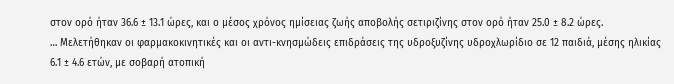στον ορό ήταν 36.6 ± 13.1 ώρες, και ο μέσος χρόνος ημίσειας ζωής αποβολής σετιριζίνης στον ορό ήταν 25.0 ± 8.2 ώρες.
… Μελετήθηκαν οι φαρμακοκινητικές και οι αντι-κνησμώδεις επιδράσεις της υδροξυζίνης υδροχλωρίδιο σε 12 παιδιά, μέσης ηλικίας 6.1 ± 4.6 ετών, με σοβαρή ατοπική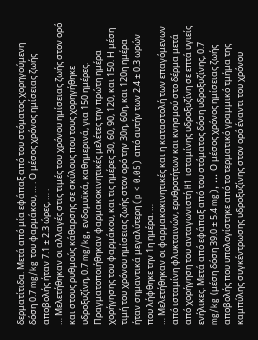δερματίτιδα. Μετά από μία εφάπαξ από του στόματος χορηγούμενη δόση 0.7 mg/kg του φαρμάκου, … . Ο μέσος χρόνος ημίσειας ζωής αποβολής ήταν 7.1 ± 2.3 ώρες, … .
… Μελετήθηκαν οι αλλαγές στις τιμές του χρόνου ημίσειας ζωής στον ορό και στους ρυθμούς κάθαρσης σε σκύλους που τους χορηγήθηκε υδροξυζίνη, 0.7 mg/kg, ενδομυϊκά, καθημερινά, για 150 ημέρες. Πραγματοποιήθηκαν φαρμακοκινητικές μελέτες την πρώτη ημέρα χορήγησης του φαρμάκου, και τις ημέρες 30, 60, 90, 120, και 150. Η μέση τιμή του χρόνου ημίσειας ζωής στον ορό την 30η, 60η, και 120η ημέρα ήταν σημαντικά μεγαλύτερη (p < 0.05) από αυτήν των 2.4 ± 0.3 ωρών που λήφθηκε την 1η ημέρα. …
… Μελετήθηκαν οι φαρμακοκινητικές και η καταστολή των επαγόμενων από ισταμίνη φλυκταινών, ερυθροτήτων και κνησμού στο δέρμα μετά από χορήγηση του ανταγωνιστή H1 ισταμίνης υδροξυζίνη σε επτά υγιείς ενήλικες. Μετά από εφάπαξ από του στόματος δόση υδροξυζίνης, 0.7 mg/kg (μέση δόση 39.0 ± 5.4 mg), … Ο μέσος χρόνος ημίσειας ζωής αποβολής που υπολογίστηκε από το τερματικό γραμμικό τμήμα της καμπύλης συγκέντρωσης υδροξυζίνης στον ορό έναντι του χρόνου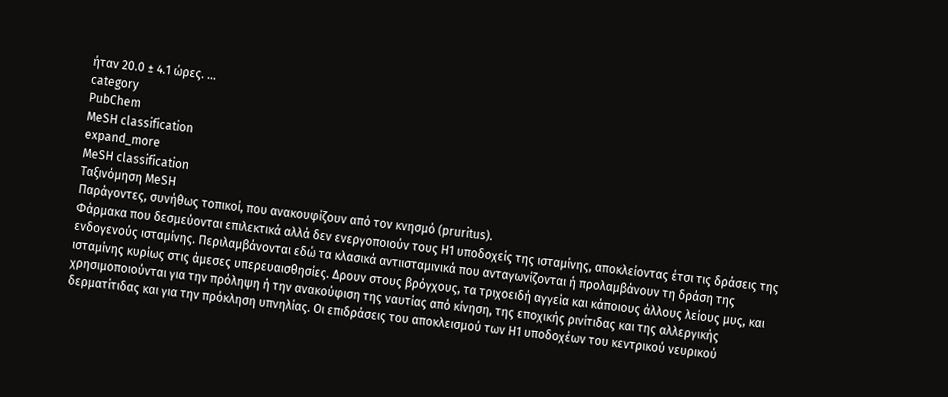ήταν 20.0 ± 4.1 ώρες. …
category
PubChem
MeSH classification
expand_more
MeSH classification
Ταξινόμηση MeSH
Παράγοντες, συνήθως τοπικοί, που ανακουφίζουν από τον κνησμό (pruritus).
Φάρμακα που δεσμεύονται επιλεκτικά αλλά δεν ενεργοποιούν τους H1 υποδοχείς της ισταμίνης, αποκλείοντας έτσι τις δράσεις της ενδογενούς ισταμίνης. Περιλαμβάνονται εδώ τα κλασικά αντιισταμινικά που ανταγωνίζονται ή προλαμβάνουν τη δράση της ισταμίνης κυρίως στις άμεσες υπερευαισθησίες. Δρουν στους βρόγχους, τα τριχοειδή αγγεία και κάποιους άλλους λείους μυς, και χρησιμοποιούνται για την πρόληψη ή την ανακούφιση της ναυτίας από κίνηση, της εποχικής ρινίτιδας και της αλλεργικής δερματίτιδας και για την πρόκληση υπνηλίας. Οι επιδράσεις του αποκλεισμού των H1 υποδοχέων του κεντρικού νευρικού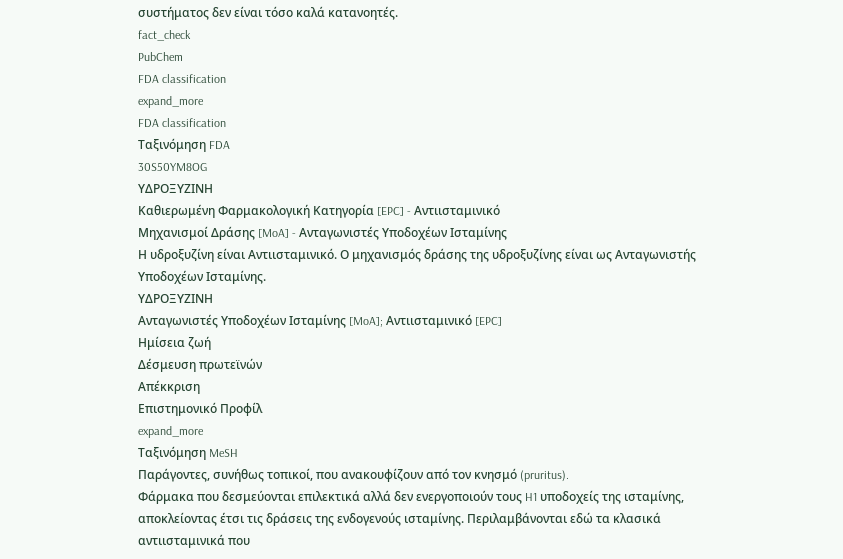συστήματος δεν είναι τόσο καλά κατανοητές.
fact_check
PubChem
FDA classification
expand_more
FDA classification
Ταξινόμηση FDA
30S50YM8OG
ΥΔΡΟΞΥΖΙΝΗ
Καθιερωμένη Φαρμακολογική Κατηγορία [EPC] - Αντιισταμινικό
Μηχανισμοί Δράσης [MoA] - Ανταγωνιστές Υποδοχέων Ισταμίνης
Η υδροξυζίνη είναι Αντιισταμινικό. Ο μηχανισμός δράσης της υδροξυζίνης είναι ως Ανταγωνιστής Υποδοχέων Ισταμίνης.
ΥΔΡΟΞΥΖΙΝΗ
Ανταγωνιστές Υποδοχέων Ισταμίνης [MoA]; Αντιισταμινικό [EPC]
Ημίσεια ζωή
Δέσμευση πρωτεϊνών
Απέκκριση
Επιστημονικό Προφίλ
expand_more
Ταξινόμηση MeSH
Παράγοντες, συνήθως τοπικοί, που ανακουφίζουν από τον κνησμό (pruritus).
Φάρμακα που δεσμεύονται επιλεκτικά αλλά δεν ενεργοποιούν τους H1 υποδοχείς της ισταμίνης, αποκλείοντας έτσι τις δράσεις της ενδογενούς ισταμίνης. Περιλαμβάνονται εδώ τα κλασικά αντιισταμινικά που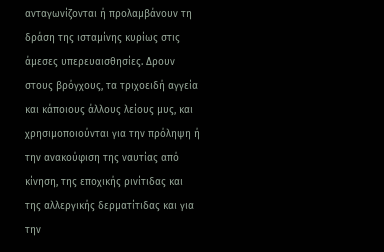ανταγωνίζονται ή προλαμβάνουν τη δράση της ισταμίνης κυρίως στις άμεσες υπερευαισθησίες. Δρουν στους βρόγχους, τα τριχοειδή αγγεία και κάποιους άλλους λείους μυς, και χρησιμοποιούνται για την πρόληψη ή την ανακούφιση της ναυτίας από κίνηση, της εποχικής ρινίτιδας και της αλλεργικής δερματίτιδας και για την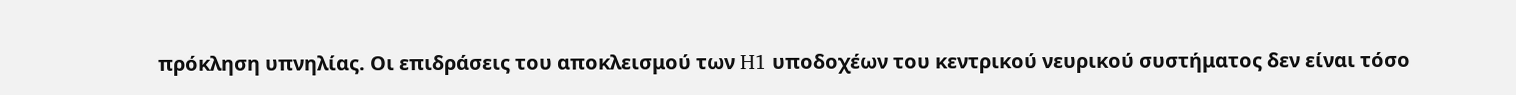πρόκληση υπνηλίας. Οι επιδράσεις του αποκλεισμού των H1 υποδοχέων του κεντρικού νευρικού συστήματος δεν είναι τόσο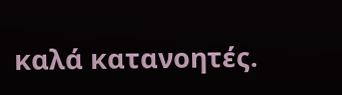καλά κατανοητές.